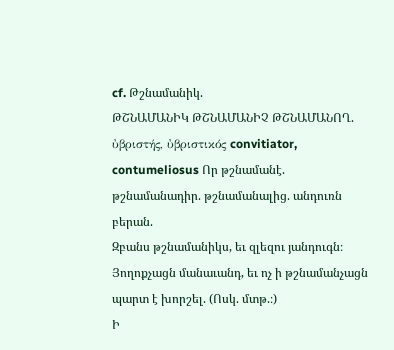cf. Թշնամանիկ.
ԹՇՆԱՄԱՆԻԿ ԹՇՆԱՄԱՆԻՉ ԹՇՆԱՄԱՆՈՂ. ὐβριστής, ὐβριστικός convitiator, contumeliosus Որ թշնամանէ. թշնամանադիր. թշնամանալից. անդուռն բերան.
Զբանս թշնամանիկս, եւ զլեզու յանդուգն։ Յողոքչացն մանաւանդ, եւ ոչ ի թշնամանչացն պարտ է խորշել. (Ոսկ. մտթ.։)
Ի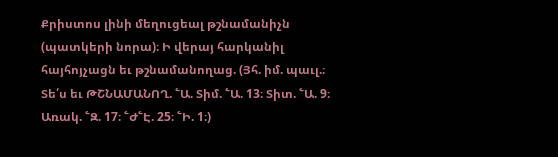Քրիստոս լինի մեղուցեալ թշնամանիչն (պատկերի նորա)։ Ի վերայ հարկանիլ հայհոյչացն եւ թշնամանողաց. (Յհ. իմ. պաւլ.։ Տե՛ս եւ ԹՇՆԱՄԱՆՈՂ. ՟Ա. Տիմ. ՟Ա. 13։ Տիտ. ՟Ա. 9։ Առակ. ՟Զ. 17։ ՟Ժ՟Է. 25։ ՟Ի. 1։)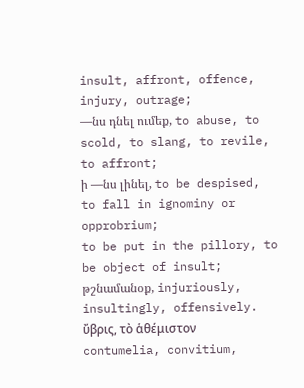insult, affront, offence, injury, outrage;
—նս դնել ումեք, to abuse, to scold, to slang, to revile, to affront;
ի —նս լինել, to be despised, to fall in ignominy or opprobrium;
to be put in the pillory, to be object of insult;
թշնամանօք, injuriously, insultingly, offensively.
ὔβρις, τὸ ἁθέμιστον contumelia, convitium,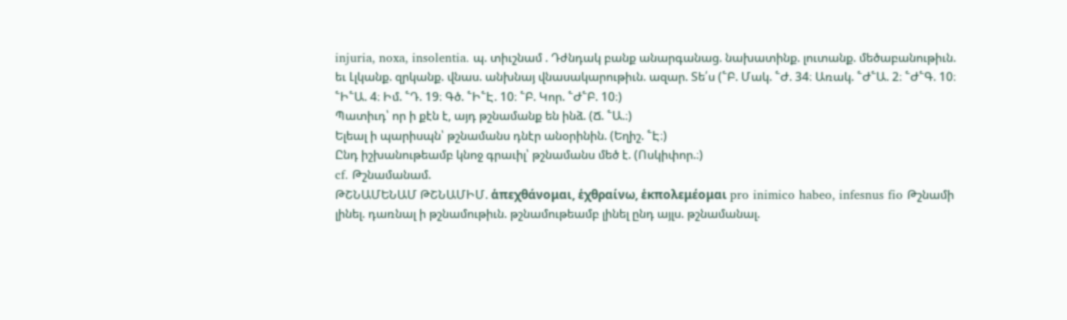injuria, noxa, insolentia. պ. տիւշնամ . Դժնդակ բանք անարգանաց. նախատինք. լուտանք. մեծաբանութիւն. եւ Լլկանք. զրկանք. վնաս. անխնայ վնասակարութիւն. ազար. Տե՛ս (՟Բ. Մակ. ՟Ժ. 34։ Առակ. ՟Ժ՟Ա. 2։ ՟Ժ՟Գ. 10։ ՟Ի՟Ա. 4։ Իմ. ՟Դ. 19։ Գծ. ՟Ի՟Է. 10։ ՟Բ. Կոր. ՟Ժ՟Բ. 10։)
Պատիւդ՝ որ ի քէն է, այդ թշնամանք են ինձ. (Ճ. ՟Ա.։)
Ելեալ ի պարիսպն՝ թշնամանս դնէր անօրինին. (Եղիշ. ՟Է։)
Ընդ իշխանութեամբ կնոջ գրաւիլ՝ թշնամանս մեծ է. (Ոսկիփոր.։)
cf. Թշնամանամ.
ԹՇՆԱՄԵՆԱՄ ԹՇՆԱՄԻՄ. ἁπεχθάνομαι, ἑχθραίνω, ἑκπολεμέομαι pro inimico habeo, infesnus fio Թշնամի լինել. դառնալ ի թշնամութիւն. թշնամութեամբ լինել ընդ այլս. թշնամանալ.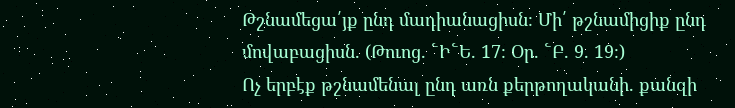Թշնամեցա՛յք ընդ մադիանացիսն։ Մի՛ թշնամիցիք ընդ մովաբացիսն. (Թուոց. ՟Ի՟Ե. 17։ Օր. ՟Բ. 9. 19։)
Ոչ երբէք թշնամենալ ընդ առն քերթողականի. քանզի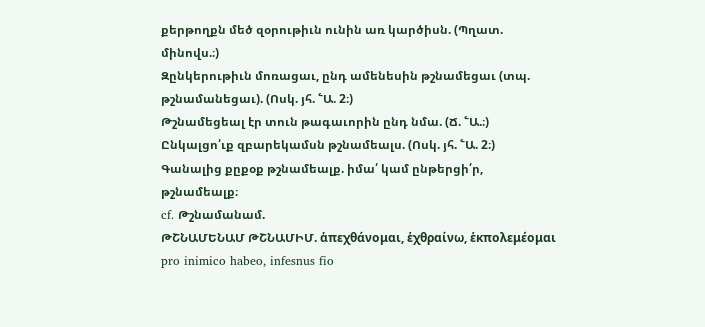քերթողքն մեծ զօրութիւն ունին առ կարծիսն. (Պղատ. մինովս.։)
Զընկերութիւն մոռացաւ, ընդ ամենեսին թշնամեցաւ (տպ. թշնամանեցաւ). (Ոսկ. յհ. ՟Ա. 2։)
Թշնամեցեալ էր տուն թագաւորին ընդ նմա. (Ճ. ՟Ա.։)
Ընկալցո՛ւք զբարեկամսն թշնամեալս. (Ոսկ. յհ. ՟Ա. 2։)
Գանալից քըքօք թշնամեալք. իմա՛ կամ ընթերցի՛ր, թշնամեալք։
cf. Թշնամանամ.
ԹՇՆԱՄԵՆԱՄ ԹՇՆԱՄԻՄ. ἁπεχθάνομαι, ἑχθραίνω, ἑκπολεμέομαι pro inimico habeo, infesnus fio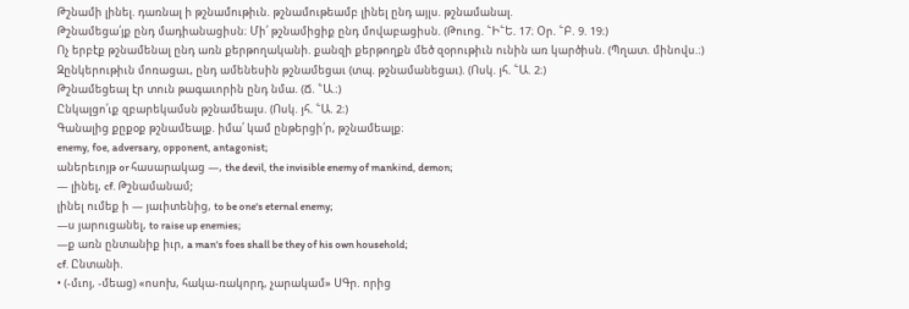Թշնամի լինել. դառնալ ի թշնամութիւն. թշնամութեամբ լինել ընդ այլս. թշնամանալ.
Թշնամեցա՛յք ընդ մադիանացիսն։ Մի՛ թշնամիցիք ընդ մովաբացիսն. (Թուոց. ՟Ի՟Ե. 17։ Օր. ՟Բ. 9. 19։)
Ոչ երբէք թշնամենալ ընդ առն քերթողականի. քանզի քերթողքն մեծ զօրութիւն ունին առ կարծիսն. (Պղատ. մինովս.։)
Զընկերութիւն մոռացաւ, ընդ ամենեսին թշնամեցաւ (տպ. թշնամանեցաւ). (Ոսկ. յհ. ՟Ա. 2։)
Թշնամեցեալ էր տուն թագաւորին ընդ նմա. (Ճ. ՟Ա.։)
Ընկալցո՛ւք զբարեկամսն թշնամեալս. (Ոսկ. յհ. ՟Ա. 2։)
Գանալից քըքօք թշնամեալք. իմա՛ կամ ընթերցի՛ր, թշնամեալք։
enemy, foe, adversary, opponent, antagonist;
աներեւոյթ or հասարակաց —, the devil, the invisible enemy of mankind, demon;
— լինել, cf. Թշնամանամ;
լինել ումեք ի — յաւիտենից, to be one's eternal enemy;
—ս յարուցանել, to raise up enemies;
—ք առն ընտանիք իւր, a man's foes shall be they of his own household;
cf. Ընտանի.
• (-մւոյ, -մեաց) «ոսոխ, հակա-ռակորդ, չարակամ» ՍԳր. որից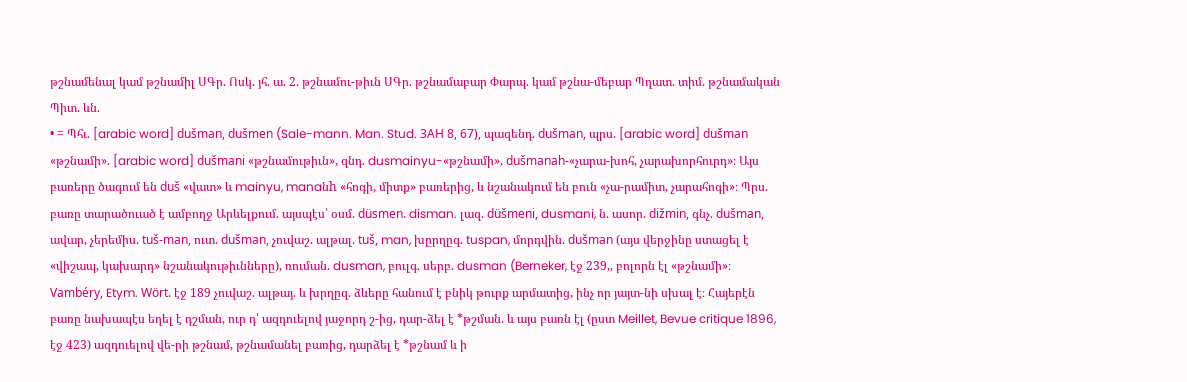թշնամենալ կամ թշնամիլ ՍԳր. Ոսկ. յհ. ա. 2. թշնամու-թիւն ՍԳր. թշնամաբար Փարպ. կամ թշնա-մեբար Պղատ. տիմ. թշնամական Պիտ. ևն.
• = Պհւ. [arabic word] dušman, dušmen (Sale-mann. Man. Stud. ЗAH 8, 67), պազենդ. dušman, պրս. [arabic word] dušman «թշնամի». [arabic word] dušmani «թշնամութիւն», զնդ. dusmainyu-«թշնամի», dušmanah-«չարա-խոհ, չարախորհուրդ»։ Այս բառերը ծագում են duš «վատ» և mainyu, manaնh «հոգի, միտք» բառերից, և նշանակում են բուն «չա-րամիտ, չարահոգի»։ Պրս. բառը տարածուած է ամբողջ Արևելքում. այսպէս՝ օսմ. düsmen. disman. լազ. düšmeni, dusmani, ն. ասոր. dižmin, գնչ. dušman, ավար, չերեմիս. tuš-man, ուտ. dušman, չուվաշ. ալթալ. tuš, man, խըրղըզ. tuspan, մորդվին. dušman (այս վերջինը ստացել է «վիշապ, կախարդ» նշանակութիւնները), ռուման. dusman, բուլգ. սերբ. dusman (Berneker, էջ 239,, բոլորն էլ «թշնամի»։ Vambéry, Etym. Wört. էջ 189 չուվաշ. ալթայ. և խրղըզ. ձևերը հանում է բնիկ թուրք արմատից, ինչ որ յայտ-նի սխալ է։ Հայերէն բառը նախապէս եղել է դշման, ուր դ՝ ազդուելով յաջորդ շ-ից, դար-ձել է *թշման. և այս բառն էլ (ըստ Meillet, Bevue critique 1896, էջ 423) ազդուելով վե-րի թշնամ, թշնամանել բառից, դարձել է *թշնամ և ի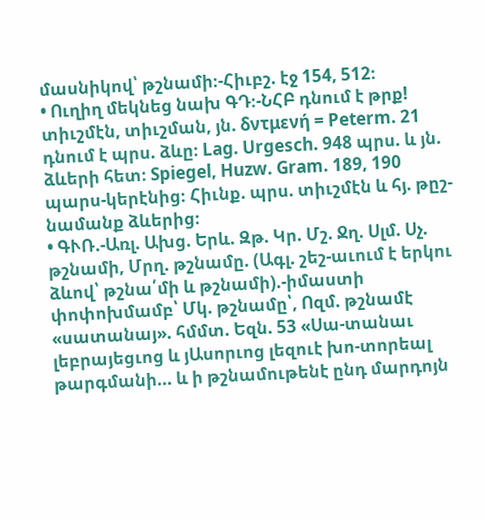մասնիկով՝ թշնամի։-Հիւբշ. էջ 154, 512։
• Ուղիղ մեկնեց նախ ԳԴ։-ՆՀԲ դնում է թրք! տիւշմէն, տիւշման, յն. δντμενή = Peterm. 21 դնում է պրս. ձևը։ Lag. Urgesch. 948 պրս. և յն. ձևերի հետ։ Spiegel, Huzw. Gram. 189, 190 պարս-կերէնից։ Հիւնք. պրս. տիւշմէն և հյ. թըշ-նամանք ձևերից։
• ԳՒՌ.-Առլ. Ախց. Երև. Զթ. Կր. Մշ. Ջղ. Սլմ. Սչ. թշնամի, Մրղ. թշնամը. (Ագլ. շեշ-աւում է երկու ձևով՝ թշնա՛մի և թշնամի).-իմաստի փոփոխմամբ՝ Մկ. թշնամը՝, Ոզմ. թշնամէ «սատանայ». հմմտ. Եզն. 53 «Սա-տանաւ լեբրայեցւոց և յԱսորւոց լեզուէ խո-տորեալ թարգմանի... և ի թշնամութենէ ընդ մարդոյն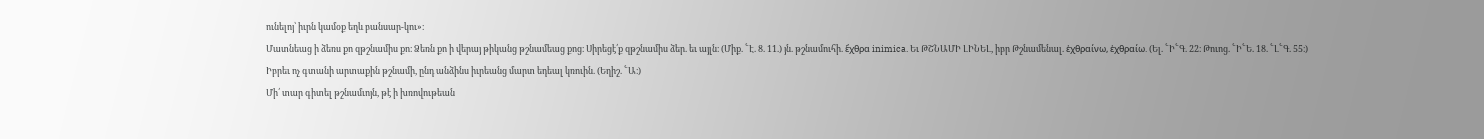ունելոյ՝ իւրն կամօք եղև բանսար-կու»։
Մատնեաց ի ձեռս քո զթշնամիս քո։ Ձեռն քո ի վերայ թիկանց թշնամեաց քոց։ Սիրեցէ՛ք զթշնամիս ձեր. եւ այլն։ (Միք. ՟Է. 8. 11.) յն. թշնամուհի. ἕχθρα inimica. Եւ ԹՇՆԱՄԻ ԼԻՆԵԼ, իբր Թշնամենալ. ἑχθραίνω, ἑχθραίω. (Ել. ՟Ի՟Գ. 22։ Թուոց. ՟Ի՟Ե. 18. ՟Լ՟Գ. 55։)
Իբրեւ ոչ գտանի արտաքին թշնամի, ընդ անձինս իւրեանց մարտ եդեալ կռուին. (Եղիշ. ՟Ա։)
Մի՛ տար գիտել թշնամւոյն, թէ ի խռովութեան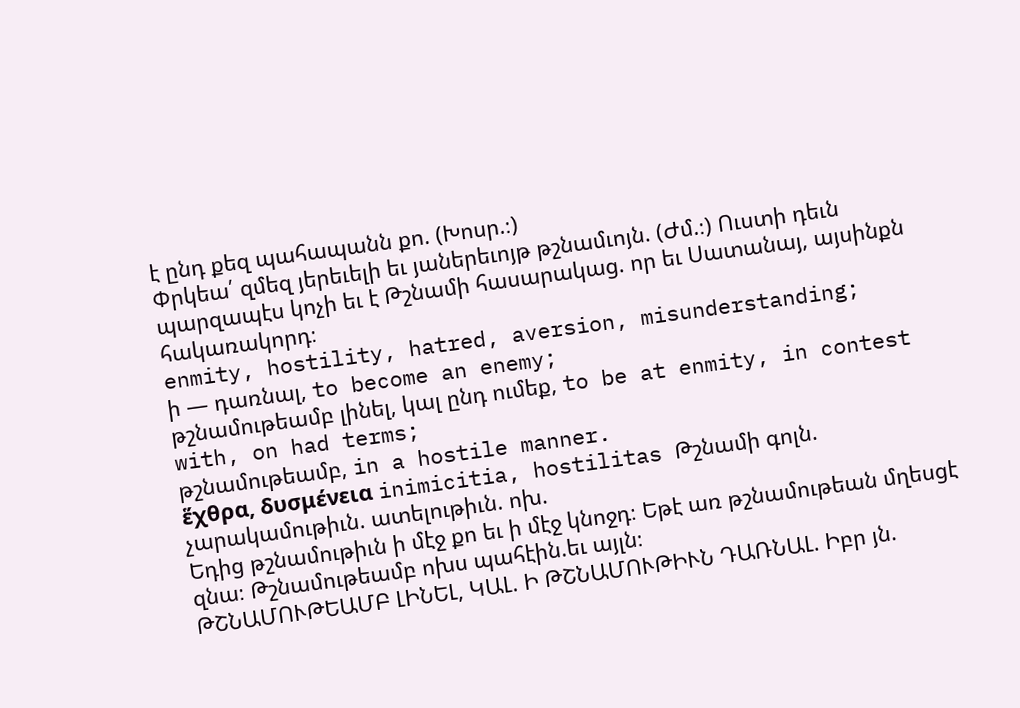է ընդ քեզ պահապանն քո. (Խոսր.։)
Փրկեա՛ զմեզ յերեւելի եւ յաներեւոյթ թշնամւոյն. (Ժմ.։) Ուստի դեւն պարզապէս կոչի եւ է Թշնամի հասարակաց. որ եւ Սատանայ, այսինքն հակառակորդ։
enmity, hostility, hatred, aversion, misunderstanding;
ի — դառնալ, to become an enemy;
թշնամութեամբ լինել, կալ ընդ ումեք, to be at enmity, in contest with, on had terms;
թշնամութեամբ, in a hostile manner.
ἕχθρα, δυσμένεια inimicitia, hostilitas Թշնամի գոլն. չարակամութիւն. ատելութիւն. ոխ.
Եդից թշնամութիւն ի մէջ քո եւ ի մէջ կնոջդ։ Եթէ առ թշնամութեան մղեսցէ զնա։ Թշնամութեամբ ոխս պահէին.եւ այլն։
ԹՇՆԱՄՈՒԹԵԱՄԲ ԼԻՆԵԼ, ԿԱԼ. Ի ԹՇՆԱՄՈՒԹԻՒՆ ԴԱՌՆԱԼ. Իբր յն.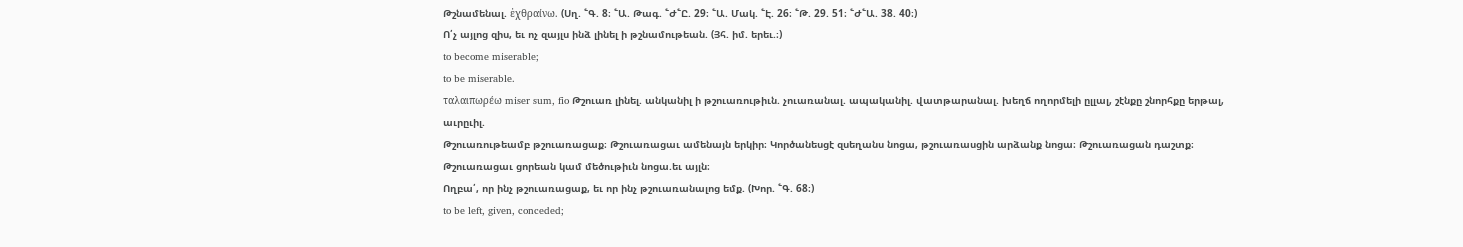Թշնամենալ. ἑχθραίνω. (Սղ. ՟Գ. 8։ ՟Ա. Թագ. ՟Ժ՟Ը. 29։ ՟Ա. Մակ. ՟Է. 26։ ՟Թ. 29. 51։ ՟Ժ՟Ա. 38. 40։)
Ո՛չ այլոց զիս, եւ ոչ զայլս ինձ լինել ի թշնամութեան. (Յհ. իմ. երեւ.։)
to become miserable;
to be miserable.
ταλαιπωρέω miser sum, fio Թշուառ լինել. անկանիլ ի թշուառութիւն. չուառանալ. ապականիլ. վատթարանալ. խեղճ ողորմելի ըլլալ, շէնքը շնորհքը երթալ, աւրըւիլ.
Թշուառութեամբ թշուառացաք։ Թշուառացաւ ամենայն երկիր։ Կործանեսցէ զսեղանս նոցա, թշուառասցին արձանք նոցա։ Թշուառացան դաշտք։ Թշուառացաւ ցորեան կամ մեծութիւն նոցա.եւ այլն։
Ողբա՛, որ ինչ թշուառացաք, եւ որ ինչ թշուառանալոց եմք. (Խոր. ՟Գ. 68։)
to be left, given, conceded;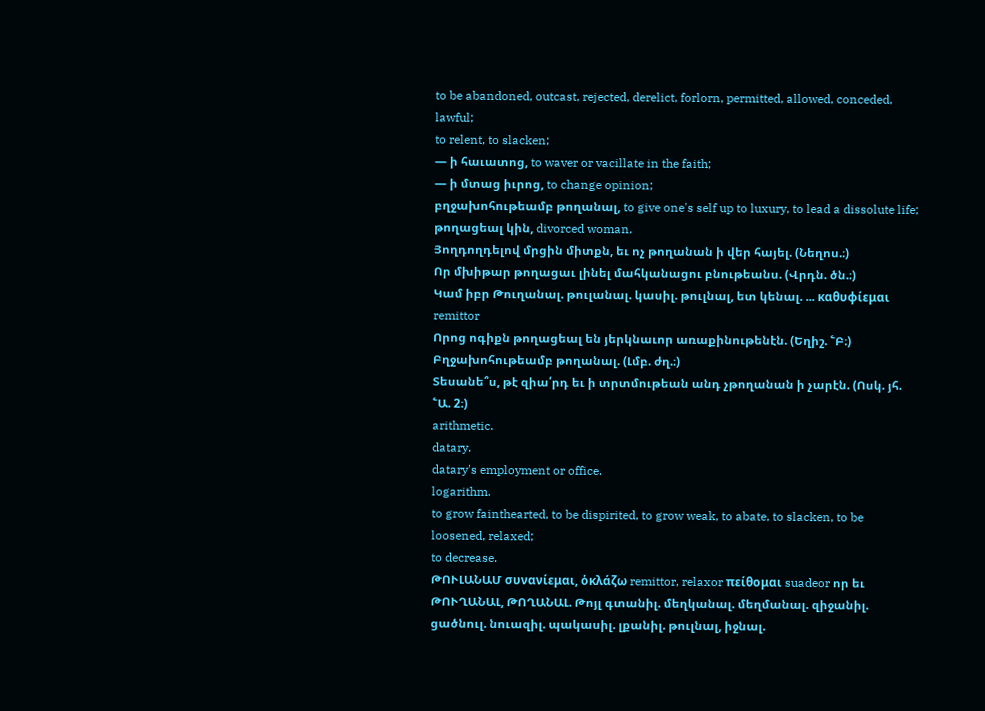to be abandoned, outcast, rejected, derelict, forlorn, permitted, allowed, conceded, lawful;
to relent, to slacken;
— ի հաւատոց, to waver or vacillate in the faith;
— ի մտաց իւրոց, to change opinion;
բղջախոհութեամբ թողանալ, to give one's self up to luxury, to lead a dissolute life;
թողացեալ կին, divorced woman.
Յողդողդելով մրցին միտքն, եւ ոչ թողանան ի վեր հայել. (Նեղոս.։)
Որ մխիթար թողացաւ լինել մահկանացու բնութեանս. (Վրդն. ծն.։)
Կամ իբր Թուղանալ. թուլանալ. կասիլ. թուլնալ, ետ կենալ. ... καθυφίεμαι remittor
Որոց ոգիքն թողացեալ են յերկնաւոր առաքինութենէն. (Եղիշ. ՟Բ։)
Բղջախոհութեամբ թողանալ. (Լմբ. ժղ.։)
Տեսանե՞ս, թէ զիա՛րդ եւ ի տրտմութեան անդ չթողանան ի չարէն. (Ոսկ. յհ. ՟Ա. 2։)
arithmetic.
datary.
datary's employment or office.
logarithm.
to grow fainthearted, to be dispirited, to grow weak, to abate, to slacken, to be loosened, relaxed;
to decrease.
ԹՈՒԼԱՆԱՄ συνανίεμαι, ὁκλάζω remittor, relaxor πείθομαι suadeor որ եւ ԹՈՒՂԱՆԱԼ, ԹՈՂԱՆԱԼ. Թոյլ գտանիլ. մեղկանալ. մեղմանալ. զիջանիլ. ցածնուլ. նուազիլ. պակասիլ. լքանիլ. թուլնալ, իջնալ.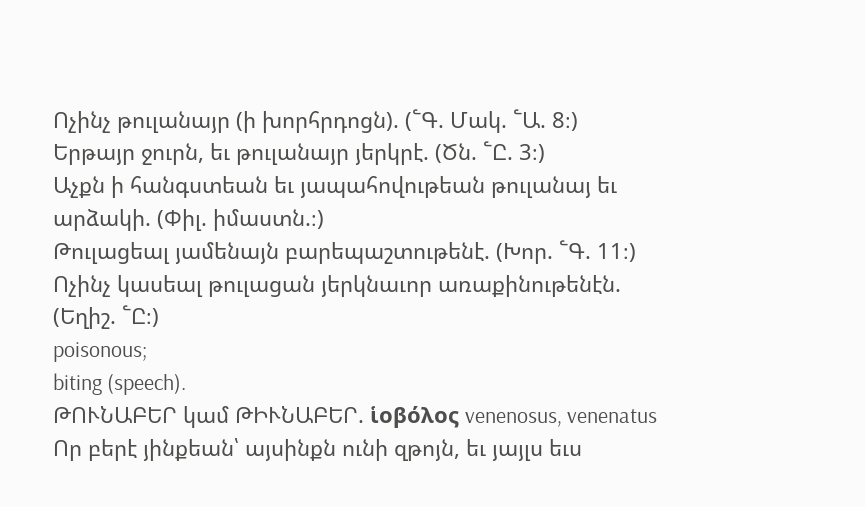Ոչինչ թուլանայր (ի խորհրդոցն). (՟Գ. Մակ. ՟Ա. 8։)
Երթայր ջուրն, եւ թուլանայր յերկրէ. (Ծն. ՟Ը. 3։)
Աչքն ի հանգստեան եւ յապահովութեան թուլանայ եւ արձակի. (Փիլ. իմաստն.։)
Թուլացեալ յամենայն բարեպաշտութենէ. (Խոր. ՟Գ. 11։)
Ոչինչ կասեալ թուլացան յերկնաւոր առաքինութենէն. (Եղիշ. ՟Ը։)
poisonous;
biting (speech).
ԹՈՒՆԱԲԵՐ կամ ԹԻՒՆԱԲԵՐ. ἱοβόλος venenosus, venenatus Որ բերէ յինքեան՝ այսինքն ունի զթոյն, եւ յայլս եւս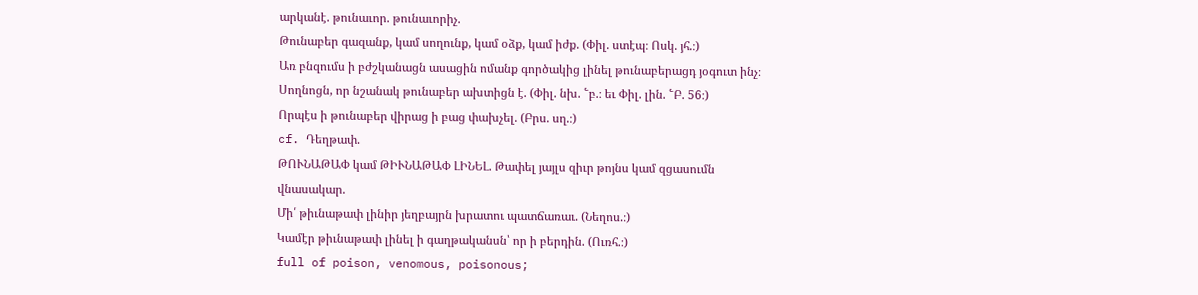արկանէ. թունաւոր. թունաւորիչ.
Թունաբեր գազանք, կամ սողունք, կամ օձք, կամ իժք. (Փիլ. ստէպ։ Ոսկ. յհ.։)
Առ բնզումս ի բժշկանացն ասացին ոմանք գործակից լինել թունաբերացդ յօգուտ ինչ։ Սողնոցն, որ նշանակ թունաբեր ախտիցն է. (Փիլ. նխ. ՟բ.։ եւ Փիլ. լին. ՟Բ. 56։)
Որպէս ի թունաբեր վիրաց ի բաց փախչել. (Բրս. սղ.։)
cf. Դեղթափ.
ԹՈՒՆԱԹԱՓ կամ ԹԻՒՆԱԹԱՓ ԼԻՆԵԼ. Թափել յայլս զիւր թոյնս կամ զցասումն վնասակար.
Մի՛ թիւնաթափ լինիր յեղբայրն խրատու պատճառաւ. (Նեղոս.։)
Կամէր թիւնաթափ լինել ի գաղթականսն՝ որ ի բերդին. (Ուռհ.։)
full of poison, venomous, poisonous;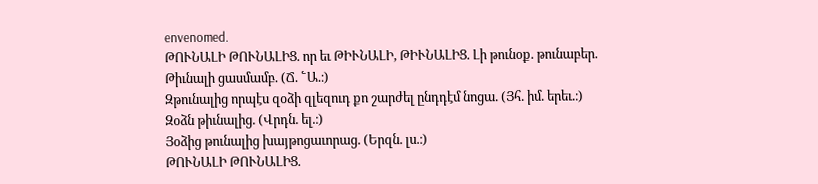envenomed.
ԹՈՒՆԱԼԻ ԹՈՒՆԱԼԻՑ. որ եւ ԹԻՒՆԱԼԻ, ԹԻՒՆԱԼԻՑ. Լի թունօք. թունաբեր.
Թիւնալի ցասմամբ. (Ճ. ՟Ա.։)
Զթունալից որպէս զօձի զլեզուդ քո շարժել ընդդէմ նոցա. (Յհ. իմ. երեւ.։)
Զօձն թիւնալից. (Վրդն. ել.։)
Յօձից թունալից խայթոցաւորաց. (Երզն. լս.։)
ԹՈՒՆԱԼԻ ԹՈՒՆԱԼԻՑ.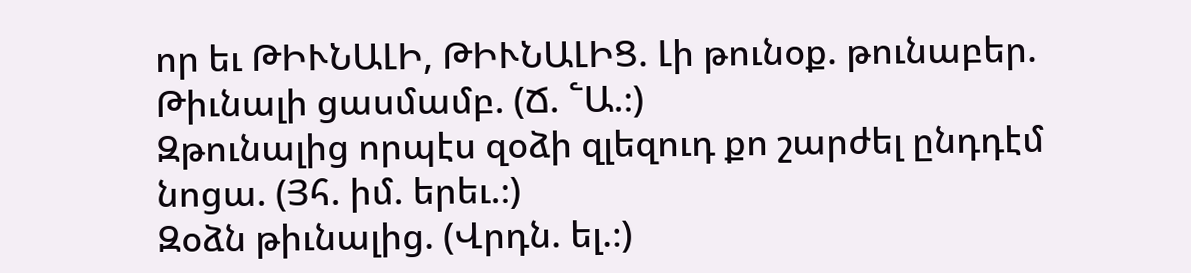որ եւ ԹԻՒՆԱԼԻ, ԹԻՒՆԱԼԻՑ. Լի թունօք. թունաբեր.
Թիւնալի ցասմամբ. (Ճ. ՟Ա.։)
Զթունալից որպէս զօձի զլեզուդ քո շարժել ընդդէմ նոցա. (Յհ. իմ. երեւ.։)
Զօձն թիւնալից. (Վրդն. ել.։)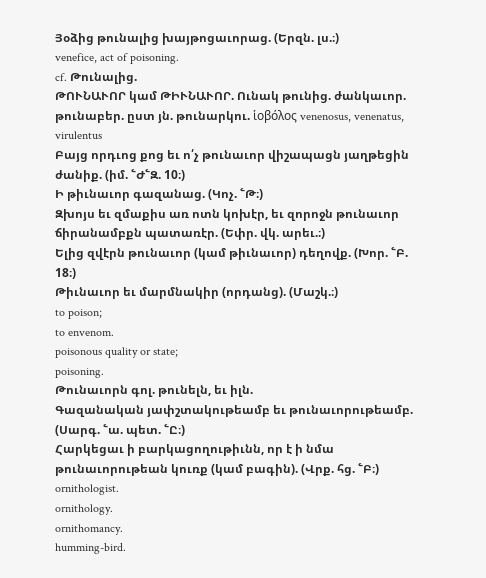Յօձից թունալից խայթոցաւորաց. (Երզն. լս.։)
venefice, act of poisoning.
cf. Թունալից.
ԹՈՒՆԱՒՈՐ կամ ԹԻՒՆԱՒՈՐ. Ունակ թունից. ժանկաւոր. թունաբեր. ըստ յն. թունարկու. ἱοβόλος venenosus, venenatus, virulentus
Բայց որդւոց քոց եւ ո՛չ թունաւոր վիշապացն յաղթեցին ժանիք. (իմ. ՟Ժ՟Զ. 10։)
Ի թիւնաւոր գազանաց. (Կոչ. ՟Թ։)
Զխոյս եւ զմաքիս առ ոտն կոխէր, եւ զորոջն թունաւոր ճիրանամբքն պատառէր. (Եփր. վկ. արեւ.։)
Ելից զվէրն թունաւոր (կամ թիւնաւոր) դեղովք. (Խոր. ՟Բ. 18։)
Թիւնաւոր եւ մարմնակիր (որդանց). (Մաշկ.։)
to poison;
to envenom.
poisonous quality or state;
poisoning.
Թունաւորն գոլ. թունելն, եւ իլն.
Գազանական յափշտակութեամբ եւ թունաւորութեամբ. (Սարգ. ՟ա. պետ. ՟Ը։)
Հարկեցաւ ի բարկացողութիւնն, որ է ի նմա թունաւորութեան կուռք (կամ բագին). (Վրք. հց. ՟Բ։)
ornithologist.
ornithology.
ornithomancy.
humming-bird.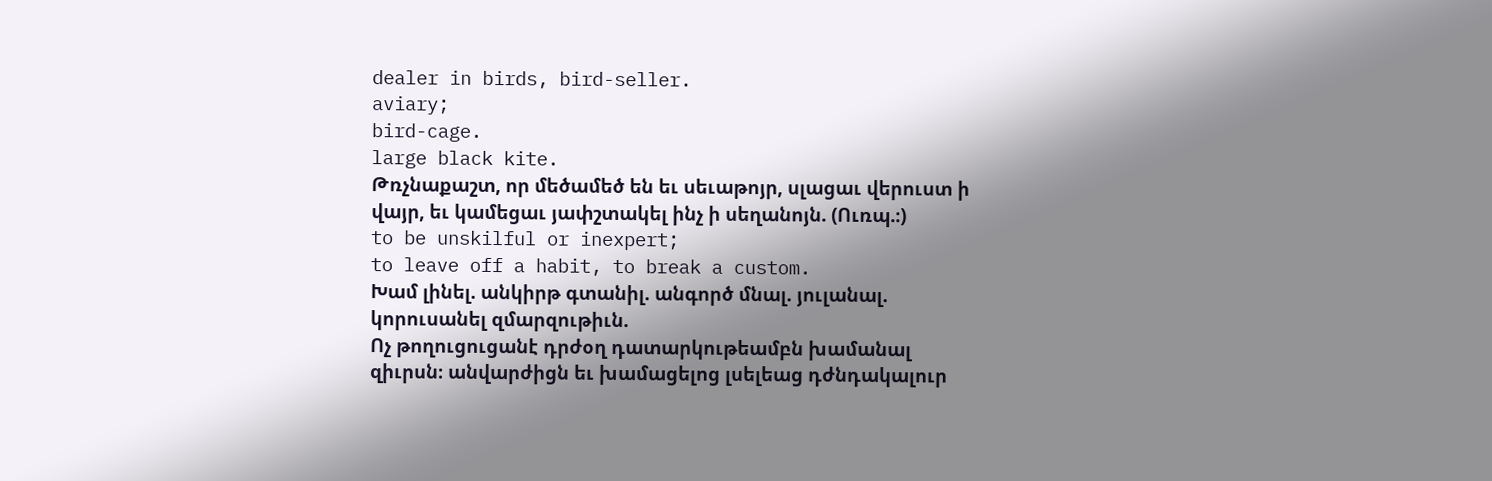dealer in birds, bird-seller.
aviary;
bird-cage.
large black kite.
Թռչնաքաշտ, որ մեծամեծ են եւ սեւաթոյր, սլացաւ վերուստ ի վայր, եւ կամեցաւ յափշտակել ինչ ի սեղանոյն. (Ուռպ.։)
to be unskilful or inexpert;
to leave off a habit, to break a custom.
Խամ լինել. անկիրթ գտանիլ. անգործ մնալ. յուլանալ. կորուսանել զմարզութիւն.
Ոչ թողուցուցանէ դրժօղ դատարկութեամբն խամանալ զիւրսն։ անվարժիցն եւ խամացելոց լսելեաց դժնդակալուր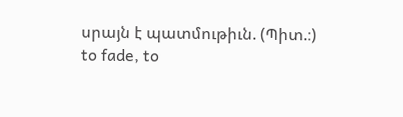սրայն է պատմութիւն. (Պիտ.։)
to fade, to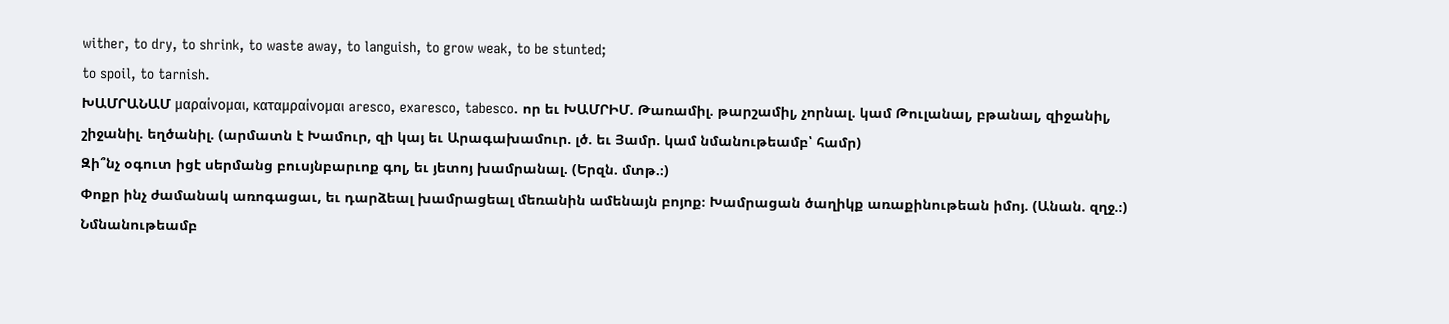wither, to dry, to shrink, to waste away, to languish, to grow weak, to be stunted;
to spoil, to tarnish.
ԽԱՄՐԱՆԱՄ μαραίνομαι, καταμραίνομαι aresco, exaresco, tabesco. որ եւ ԽԱՄՐԻՄ. Թառամիլ. թարշամիլ, չորնալ. կամ Թուլանալ, բթանալ, զիջանիլ, շիջանիլ. եղծանիլ. (արմատն է Խամուր, զի կայ եւ Արագախամուր. լծ. եւ Յամր. կամ նմանութեամբ՝ համր)
Զի՞նչ օգուտ իցէ սերմանց բուսյնբարւոք գոլ, եւ յետոյ խամրանալ. (Երզն. մտթ.։)
Փոքր ինչ ժամանակ առոգացաւ, եւ դարձեալ խամրացեալ մեռանին ամենայն բոյոք։ Խամրացան ծաղիկք առաքինութեան իմոյ. (Անան. զղջ.։)
Նմնանութեամբ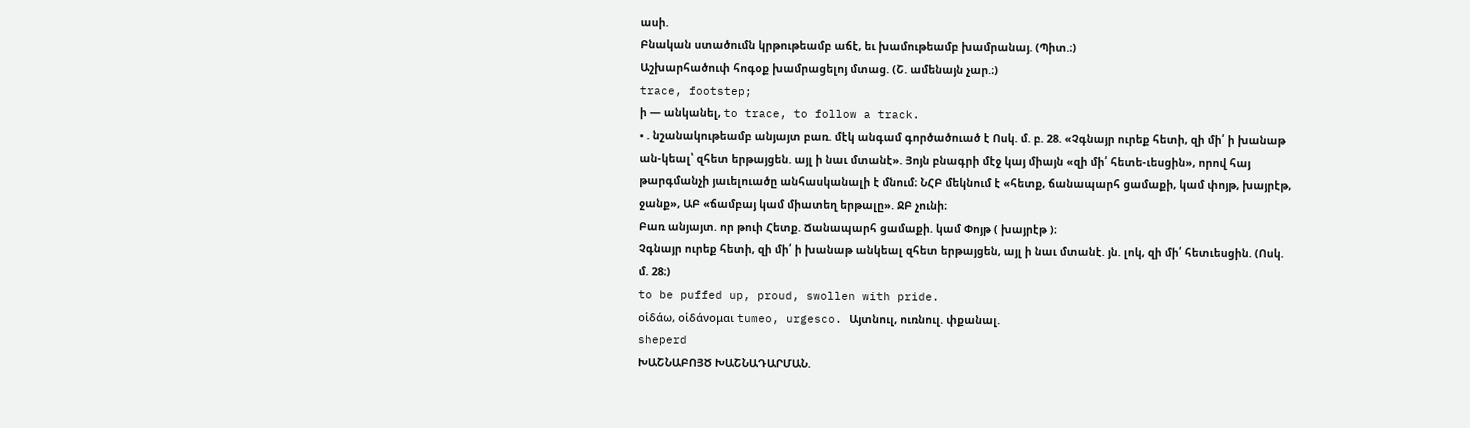ասի.
Բնական ստածումն կրթութեամբ աճէ, եւ խամութեամբ խամրանայ. (Պիտ.։)
Աշխարհածուփ հոգօք խամրացելոյ մտաց. (Շ. ամենայն չար.։)
trace, footstep;
ի — անկանել, to trace, to follow a track.
• . նշանակութեամբ անյայտ բառ. մէկ անգամ գործածուած է Ոսկ. մ. բ. 28. «Չգնայր ուրեք հետի, զի մի՛ ի խանաթ ան-կեալ՝ զհետ երթայցեն. այլ ի նաւ մտանէ». Յոյն բնագրի մէջ կայ միայն «զի մի՛ հետե-ւեսցին», որով հայ թարգմանչի յաւելուածը անհասկանալի է մնում։ ՆՀԲ մեկնում է «հետք, ճանապարհ ցամաքի, կամ փոյթ, խայրէթ, ջանք», ԱԲ «ճամբայ կամ միատեղ երթալը». ՋԲ չունի։
Բառ անյայտ. որ թուի Հետք. Ճանապարհ ցամաքի. կամ Փոյթ ( խայրէթ )։
Չգնայր ուրեք հետի, զի մի՛ ի խանաթ անկեալ զհետ երթայցեն, այլ ի նաւ մտանէ. յն. լոկ, զի մի՛ հետւեսցին. (Ոսկ. մ. 28։)
to be puffed up, proud, swollen with pride.
οἱδάω, οἱδάνομαι tumeo, urgesco. Այտնուլ, ուռնուլ. փքանալ.
sheperd
ԽԱՇՆԱԲՈՅԾ ԽԱՇՆԱԴԱՐՄԱՆ.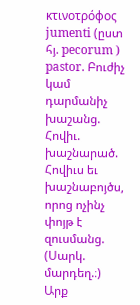κτινοτρόφος jumenti (ըստ հյ. pecorum ) pastor. Բուժիչ կամ դարմանիչ խաշանց. Հովիւ. խաշնարած.
Հովիւս եւ խաշնաբոյծս, որոց ոչինչ փոյթ է զուսմանց. (Սարկ. մարդեղ.։)
Արք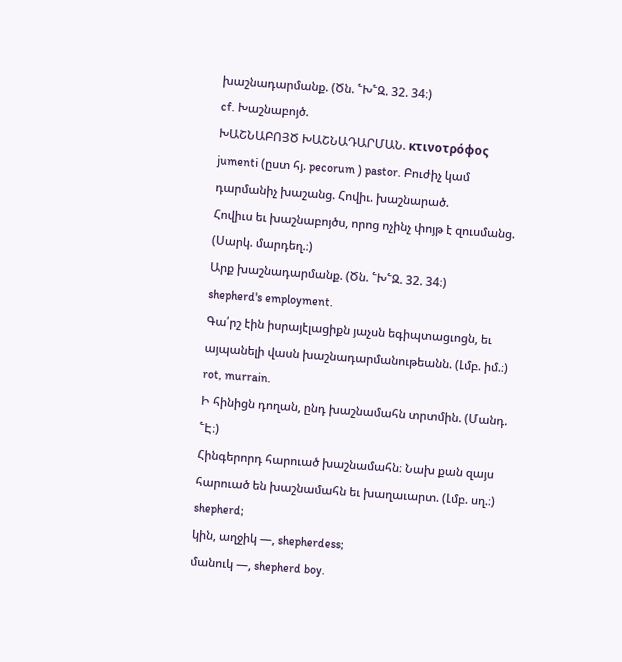խաշնադարմանք. (Ծն. ՟Խ՟Զ. 32. 34։)
cf. Խաշնաբոյծ.
ԽԱՇՆԱԲՈՅԾ ԽԱՇՆԱԴԱՐՄԱՆ. κτινοτρόφος jumenti (ըստ հյ. pecorum ) pastor. Բուժիչ կամ դարմանիչ խաշանց. Հովիւ. խաշնարած.
Հովիւս եւ խաշնաբոյծս, որոց ոչինչ փոյթ է զուսմանց. (Սարկ. մարդեղ.։)
Արք խաշնադարմանք. (Ծն. ՟Խ՟Զ. 32. 34։)
shepherd's employment.
Գա՛րշ էին իսրայէլացիքն յաչսն եգիպտացւոցն, եւ այպանելի վասն խաշնադարմանութեանն. (Լմբ. իմ.։)
rot, murrain.
Ի հինիցն դողան, ընդ խաշնամահն տրտմին. (Մանդ. ՟Է։)
Հինգերորդ հարուած խաշնամահն։ Նախ քան զայս հարուած են խաշնամահն եւ խաղաւարտ. (Լմբ. սղ.։)
shepherd;
կին, աղջիկ —, shepherdess;
մանուկ —, shepherd boy.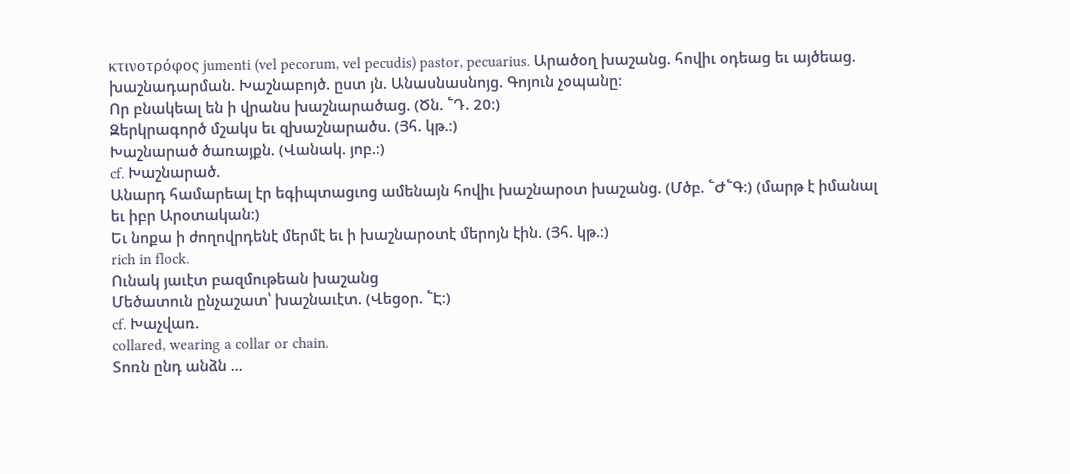κτινοτρόφος jumenti (vel pecorum, vel pecudis) pastor, pecuarius. Արածօղ խաշանց. հովիւ օդեաց եւ այծեաց. խաշնադարման. Խաշնաբոյծ. ըստ յն. Անասնասնոյց. Գոյուն չօպանը։
Որ բնակեալ են ի վրանս խաշնարածաց. (Ծն. ՟Դ. 20։)
Զերկրագործ մշակս եւ զխաշնարածս. (Յհ. կթ.։)
Խաշնարած ծառայքն. (Վանակ. յոբ.։)
cf. Խաշնարած.
Անարդ համարեալ էր եգիպտացւոց ամենայն հովիւ խաշնարօտ խաշանց. (Մծբ. ՟Ժ՟Գ։) (մարթ է իմանալ եւ իբր Արօտական։)
Եւ նոքա ի ժողովրդենէ մերմէ եւ ի խաշնարօտէ մերոյն էին. (Յհ. կթ.։)
rich in flock.
Ունակ յաւէտ բազմութեան խաշանց
Մեծատուն ընչաշատ՝ խաշնաւէտ. (Վեցօր. ՟Է։)
cf. Խաչվառ.
collared, wearing a collar or chain.
Տոռն ընդ անձն ...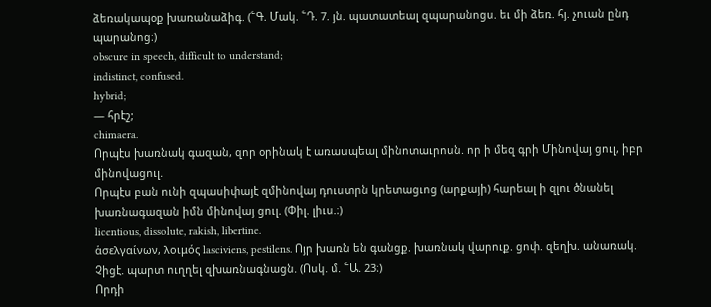ձեռակապօք խառանաձիգ. (՟Գ. Մակ. ՟Դ. 7. յն. պատատեալ զպարանոցս. եւ մի ձեռ. հյ. չուան ընդ պարանոց։)
obscure in speech, difficult to understand;
indistinct, confused.
hybrid;
— հրէշ;
chimaera.
Որպէս խառնակ գազան, զոր օրինակ է առասպեալ մինոտաւրոսն. որ ի մեզ գրի Մինովայ ցուլ, իբր մինովացուլ.
Որպէս բան ունի զպասիփայէ զմինովայ դուստրն կրետացւոց (արքայի) հարեալ ի զլու ծնանել խառնագազան իմն մինովայ ցուլ. (Փիլ. լիւս.։)
licentious, dissolute, rakish, libertine.
ἁσελγαίνων, λοιμός lasciviens, pestilens. Ոյր խառն են գանցք. խառնակ վարուք. ցոփ. զեղխ. անառակ.
Չիցէ. պարտ ուղղել զխառնագնացն. (Ոսկ. մ. ՟Ա. 23։)
Որդի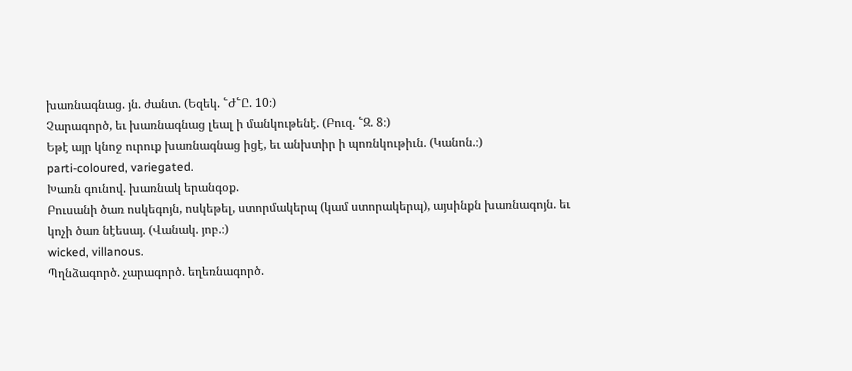խառնագնաց. յն. ժանտ. (Եզեկ. ՟Ժ՟Ը. 10։)
Չարագործ, եւ խառնագնաց լեալ ի մանկութենէ. (Բուզ. ՟Զ. 8։)
Եթէ այր կնոջ ուրուք խառնագնաց իցէ, եւ անխտիր ի պոռնկութիւն. (Կանոն.։)
parti-coloured, variegated.
Խառն գունով. խառնակ երանգօք.
Բուսանի ծառ ոսկեգոյն, ոսկեթել, ստորմակերպ (կամ ստորակերպ), այսինքն խառնագոյն. եւ կոչի ծառ նէեսայ. (Վանակ. յոբ.։)
wicked, villanous.
Պղնձագործ. չարագործ. եղեռնագործ.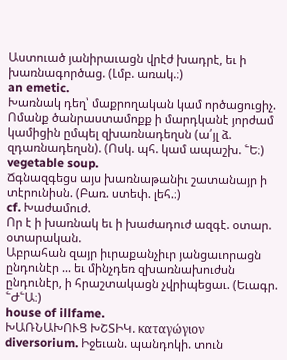Աստուած յանիրաւացն վրէժ խադրէ, եւ ի խառնագործաց. (Լմբ. առակ.։)
an emetic.
Խառնակ դեղ՝ մաքրողական կամ ործացուցիչ.
Ոմանք ծանրաստամոքք ի մարդկանէ յորժամ կամիցին ըմպել զխառնադեղսն (ա՛յլ ձ. զդառնադեղսն). (Ոսկ. պհ. կամ ապաշխ. ՟Ե։)
vegetable soup.
Ճգնազգեցս այս խառնաթանիւ շատանայր ի տէրունիսն. (Բառ. ստեփ. լեհ.։)
cf. Խաժամուժ.
Որ է ի խառնակ եւ ի խաժադուժ ազգէ. օտար. օտարական.
Աբրահան զայր իւրաքանչիւր յանցաւորացն ընդունէր ... եւ մինչդեռ զխառնախուժսն ընդունէր, ի հրաշտակացն չվրիպեցաւ. (Եւագր. ՟Ժ՟Ա։)
house of illfame.
ԽԱՌՆԱԽՈՒՑ ԽՇՏԻԿ. καταγώγιον diversorium. Իջեւան. պանդոկի. տուն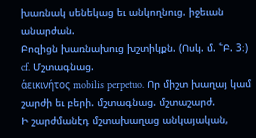խառնակ սենեկաց եւ անկողնուց. իջեւան անարժան.
Բոզիցն խառնախուց խշտիկքն. (Ոսկ. մ. ՟Բ. 3։)
cf. Մշտագնաց.
ἁεικινήτος mobilis perpetuo. Որ միշտ խաղայ կամ շարժի եւ բերի. մշտագնաց. մշտաշարժ.
Ի շարժմանէդ մշտախաղաց անկայական,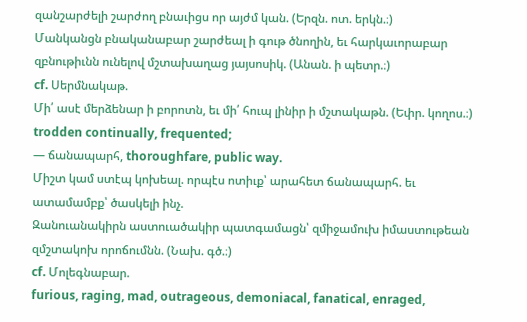զանշարժելի շարժող բնաւիցս որ այժմ կան. (Երզն. ոտ. երկն.։)
Մանկանցն բնականաբար շարժեալ ի գութ ծնողին, եւ հարկաւորաբար զբնութիւնն ունելով մշտախաղաց յայսոսիկ. (Անան. ի պետր.։)
cf. Սերմնակաթ.
Մի՛ ասէ մերձենար ի բորոտն, եւ մի՛ հուպ լինիր ի մշտակաթն. (Եփր. կողոս.։)
trodden continually, frequented;
— ճանապարհ, thoroughfare, public way.
Միշտ կամ ստէպ կոխեալ. որպէս ոտիւք՝ արահետ ճանապարհ. եւ ատամամբք՝ ծասկելի ինչ.
Զանուանակիրն աստուածակիր պատգամացն՝ զմիջամուխ իմաստութեան զմշտակոխ որոճումնն. (Նախ. գծ.։)
cf. Մոլեգնաբար.
furious, raging, mad, outrageous, demoniacal, fanatical, enraged,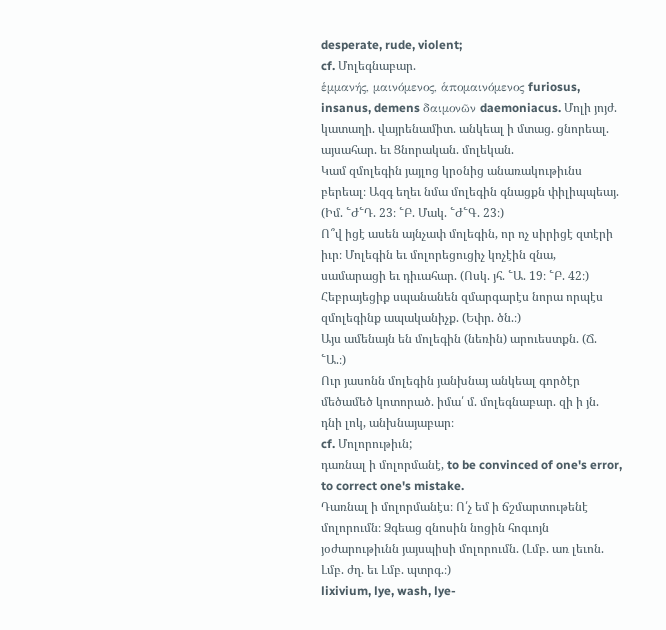desperate, rude, violent;
cf. Մոլեգնաբար.
ἑμμανής, μαινόμενος, ἁπομαινόμενος furiosus, insanus, demens δαιμονῶν daemoniacus. Մոլի յոյժ. կատաղի. վայրենամիտ. անկեալ ի մտաց. ցնորեալ. այսահար. եւ Ցնորական. մոլեկան.
Կամ զմոլեգին յայլոց կրօնից անառակութիւնս բերեալ։ Ազգ եղեւ նմա մոլեգին գնացքն փիլիպպեայ. (Իմ. ՟Ժ՟Դ. 23։ ՟Բ. Մակ. ՟Ժ՟Գ. 23։)
Ո՞վ իցէ ասեն այնչափ մոլեգին, որ ոչ սիրիցէ զտէրի իւր։ Մոլեգին եւ մոլորեցուցիչ կոչէին զնա, սամարացի եւ դիւահար. (Ոսկ. յհ. ՟Ա. 19։ ՟Բ. 42։)
Հեբրայեցիք սպանանեն զմարգարէս նորա որպէս զմոլեգինք ապականիչք. (Եփր. ծն.։)
Այս ամենայն են մոլեգին (նեռին) արուեստքն. (Ճ. ՟Ա.։)
Ուր յասոնն մոլեգին յանխնայ անկեալ գործէր մեծամեծ կոտորած. իմա՛ մ. մոլեգնաբար. զի ի յն. դնի լոկ, անխնայաբար։
cf. Մոլորութիւն;
դառնալ ի մոլորմանէ, to be convinced of one's error, to correct one's mistake.
Դառնալ ի մոլորմանէս։ Ո՛չ եմ ի ճշմարտութենէ մոլորումն։ Ձգեաց զնոսին նոցին հոգւոյն յօժարութիւնն յայսպիսի մոլորումն. (Լմբ. առ լեւոն. Լմբ. ժղ. եւ Լմբ. պտրգ.։)
lixivium, lye, wash, lye-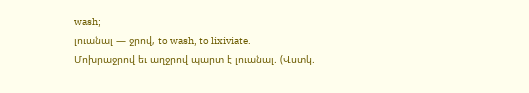wash;
լուանալ — ջրով, to wash, to lixiviate.
Մոխրաջրով եւ աղջրով պարտ է լուանալ. (Վստկ.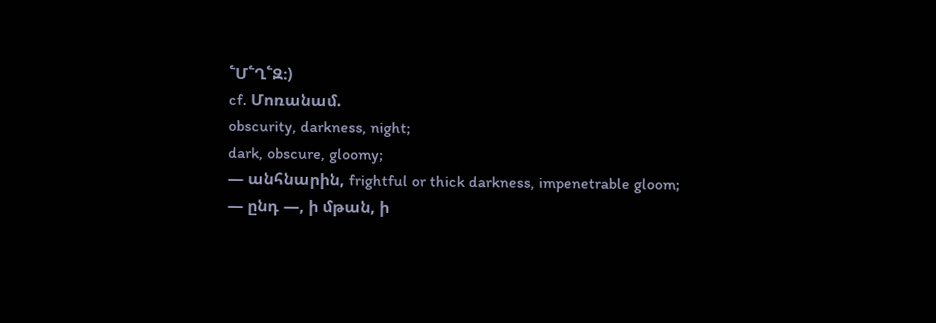՟Մ՟Ղ՟Զ։)
cf. Մոռանամ.
obscurity, darkness, night;
dark, obscure, gloomy;
— անհնարին, frightful or thick darkness, impenetrable gloom;
— ընդ —, ի մթան, ի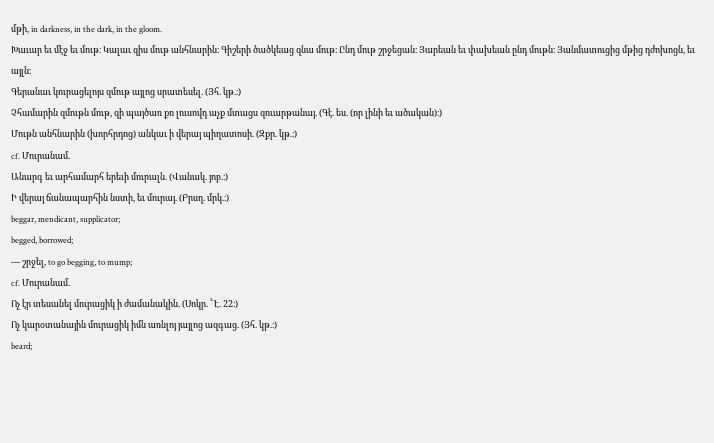մթի, in darkness, in the dark, in the gloom.
Խաւար եւ մէջ եւ մութ։ Կալաւ զիս մութ անհնարին։ Գիշերի ծածկեաց զնա մութ։ Ընդ մութ շրջեցան։ Յարեան եւ փախեան ընդ մութն։ Յանմատուցից մթից դժոխոցն, եւ այլն։
Գերանաւ կուրացելոյս զմութ այլոց սրատեսել. (Յհ. կթ.։)
Չհամարին զմութն մութ, զի պայծառ քո լուսովդ աչք մտացս զուարթանայ. (Գէ. ես. (որ լինի եւ ածական)։)
Մութն անհնարին (խորհրդոց) անկաւ ի վերայ պիղատոսի. (Զքր. կթ.։)
cf. Մուրանամ.
Անարգ եւ արհամարհ երեւի մուրալն. (Վանակ. յոբ.։)
Ի վերայ ճանապարհին նստի, եւ մուրայ. (Բրսղ. մրկ.։)
beggar, mendicant, supplicator;
begged, borrowed;
— շրջել, to go begging, to mump;
cf. Մուրանամ.
Ոչ էր տեսանել մուրացիկ ի ժամանակին. (Սոկր. ՟Է. 22։)
Ոչ կարօտանային մուրացիկ իմն առնլոյ յայլոց ազգաց. (Յհ. կթ.։)
beard;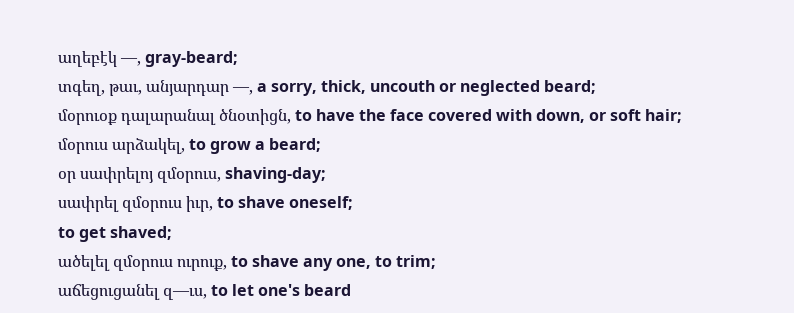աղեբէկ —, gray-beard;
տգեղ, թաւ, անյարդար —, a sorry, thick, uncouth or neglected beard;
մօրուօք դալարանալ ծնօտիցն, to have the face covered with down, or soft hair;
մօրուս արձակել, to grow a beard;
օր սափրելոյ զմօրուս, shaving-day;
սափրել զմօրուս իւր, to shave oneself;
to get shaved;
ածելել զմօրուս ուրուք, to shave any one, to trim;
աճեցուցանել զ—ւս, to let one's beard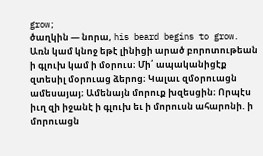grow;
ծաղկին — նորա, his beard begins to grow.
Առն կամ կնոջ եթէ լինիցի արած բորոտութեան ի գլուխ կամ ի մօրուս։ Մի՛ ապականիցէք զտեսիլ մօրուաց ձերոց։ Կալաւ զմօրուացն ամեսայայ։ Ամենայն մորուք խզեսցին։ Որպէս իւղ զի իջանէ ի գլուխ եւ ի մորուսն ահարոնի. ի մորուացն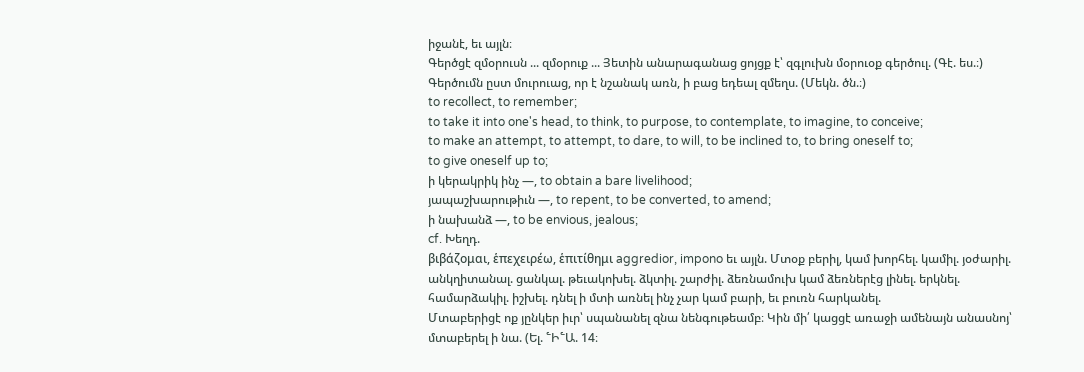իջանէ, եւ այլն։
Գերծցէ զմօրուսն ... զմօրուք ... Յետին անարագանաց ցոյցք է՝ զգլուխն մօրուօք գերծուլ. (Գէ. ես.։)
Գերծումն ըստ մուրուաց, որ է նշանակ առն, ի բաց եդեալ զմեղս. (Մեկն. ծն.։)
to recollect, to remember;
to take it into one's head, to think, to purpose, to contemplate, to imagine, to conceive;
to make an attempt, to attempt, to dare, to will, to be inclined to, to bring oneself to;
to give oneself up to;
ի կերակրիկ ինչ —, to obtain a bare livelihood;
յապաշխարութիւն —, to repent, to be converted, to amend;
ի նախանձ —, to be envious, jealous;
cf. Խեղդ.
βιβάζομαι, ἑπεχειρέω, ἑπιτίθημι aggredior, impono եւ այլն. Մտօք բերիլ, կամ խորհել. կամիլ. յօժարիլ. անկղիտանալ. ցանկալ. թեւակոխել. ձկտիլ. շարժիլ. ձեռնամուխ կամ ձեռներէց լինել. երկնել. համարձակիլ. իշխել. դնել ի մտի առնել ինչ չար կամ բարի, եւ բուռն հարկանել.
Մտաբերիցէ ոք յընկեր իւր՝ սպանանել զնա նենգութեամբ։ Կին մի՛ կացցէ առաջի ամենայն անասնոյ՝ մտաբերել ի նա. (Ել. ՟Ի՟Ա. 14։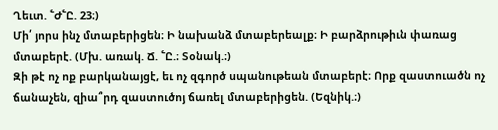Ղեւտ. ՟Ժ՟Ը. 23։)
Մի՛ յորս ինչ մտաբերիցեն։ Ի նախանձ մտաբերեալք։ Ի բարձրութիւն փառաց մտաբերէ. (Մխ. առակ. Ճ. ՟Ը.։ Տօնակ.։)
Զի թէ ոչ ոք բարկանայցէ, եւ ոչ զգործ սպանութեան մտաբերէ։ Որք զաստուածն ոչ ճանաչեն, զիա՞րդ զաստուծոյ ճառել մտաբերիցեն. (Եզնիկ.։)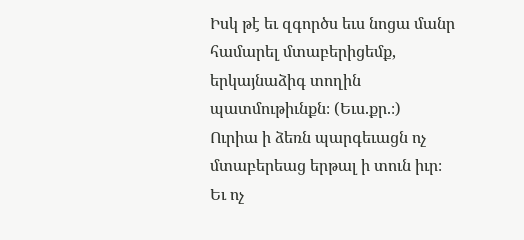Իսկ թէ եւ զգործս եւս նոցա մանր համարել մտաբերիցեմք, երկայնաձիգ տողին պատմութիւնքն։ (Եւս.քր.։)
Ուրիա ի ձեռն պարգեւացն ոչ մտաբերեաց երթալ ի տուն իւր։ Եւ ոչ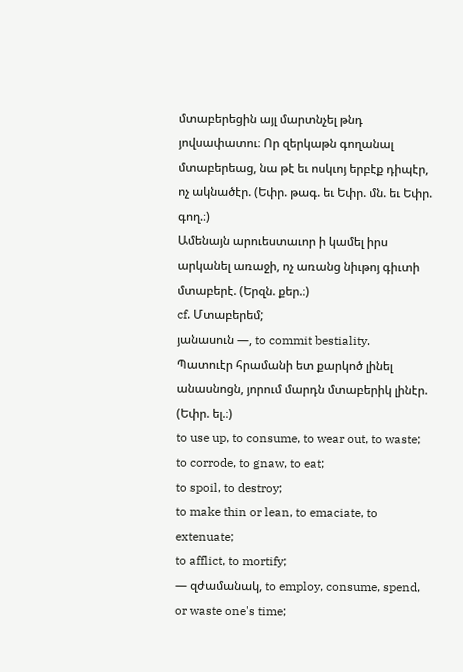մտաբերեցին այլ մարտնչել թնդ յովսափատու։ Որ զերկաթն գողանալ մտաբերեաց, նա թէ եւ ոսկւոյ երբէք դիպէր, ոչ ակնածէր. (Եփր. թագ. եւ Եփր. մն. եւ Եփր. գող.։)
Ամենայն արուեստաւոր ի կամել իրս արկանել առաջի, ոչ առանց նիւթոյ գիւտի մտաբերէ. (Երզն. քեր.։)
cf. Մտաբերեմ;
յանասուն —, to commit bestiality.
Պատուէր հրամանի ետ քարկոծ լինել անասնոցն, յորում մարդն մտաբերիկ լինէր. (Եփր. ել.։)
to use up, to consume, to wear out, to waste;
to corrode, to gnaw, to eat;
to spoil, to destroy;
to make thin or lean, to emaciate, to extenuate;
to afflict, to mortify;
— զժամանակ, to employ, consume, spend, or waste one's time;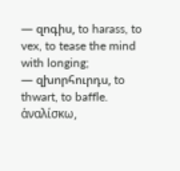— զոգիս, to harass, to vex, to tease the mind with longing;
— զխորհուրդս, to thwart, to baffle.
ἁναλίσκω,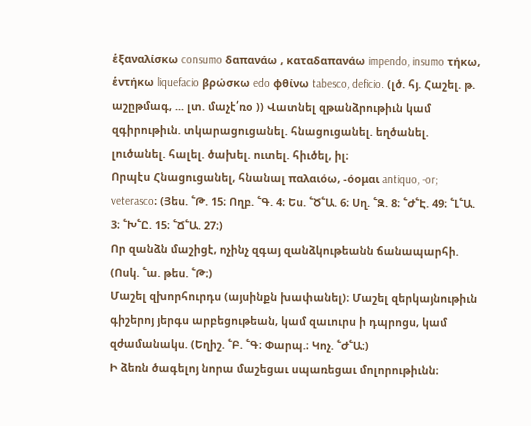ἑξαναλίσκω consumo δαπανάω , καταδαπανάω impendo, insumo τήκω, ἑντήκω liquefacio βρώσκω edo φθίνω tabesco, deficio. (լծ. հյ. Հաշել. թ. աշըթմագ, ... լտ. մաչէ՛ռօ )) Վատնել զթանձրութիւն կամ զգիրութիւն. տկարացուցանել. հնացուցանել. եղծանել. լուծանել. հալել. ծախել. ուտել. հիւծել, իլ։
Որպէս Հնացուցանել, հնանալ παλαιόω, -όομαι antiquo, -or;
veterasco։ (Յես. ՟Թ. 15։ Ողբ. ՟Գ. 4։ Ես. ՟Ծ՟Ա. 6։ Սղ. ՟Զ. 8։ ՟Ժ՟Է. 49։ ՟Լ՟Ա. 3։ ՟Խ՟Ը. 15։ ՟Ճ՟Ա. 27։)
Որ զանձն մաշիցէ, ոչինչ զգայ զանձկութեանն ճանապարհի. (Ոսկ. ՟ա. թես. ՟Թ։)
Մաշել զխորհուրդս (այսինքն խափանել)։ Մաշել զերկայնութիւն գիշերոյ յերգս արբեցութեան, կամ զաւուրս ի դպրոցս, կամ զժամանակս. (Եղիշ. ՟Բ. ՟Գ։ Փարպ.։ Կոչ. ՟Ժ՟Ա։)
Ի ձեռն ծագելոյ նորա մաշեցաւ սպառեցաւ մոլորութիւնն։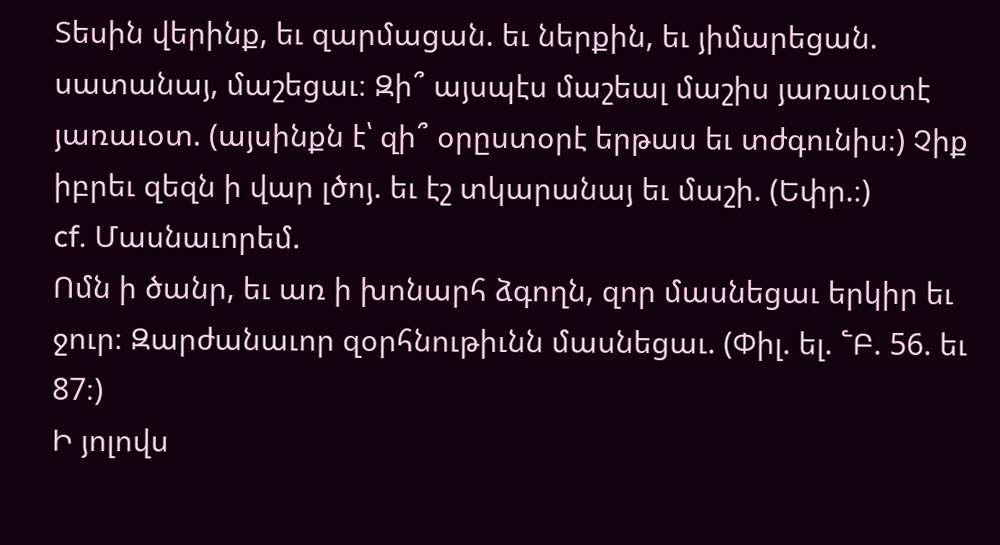Տեսին վերինք, եւ զարմացան. եւ ներքին, եւ յիմարեցան. սատանայ, մաշեցաւ։ Զի՞ այսպէս մաշեալ մաշիս յառաւօտէ յառաւօտ. (այսինքն է՝ զի՞ օրըստօրէ երթաս եւ տժգունիս։) Չիք իբրեւ զեզն ի վար լծոյ. եւ էշ տկարանայ եւ մաշի. (Եփր.։)
cf. Մասնաւորեմ.
Ոմն ի ծանր, եւ առ ի խոնարհ ձգողն, զոր մասնեցաւ երկիր եւ ջուր։ Զարժանաւոր զօրհնութիւնն մասնեցաւ. (Փիլ. ել. ՟Բ. 56. եւ 87։)
Ի յոլովս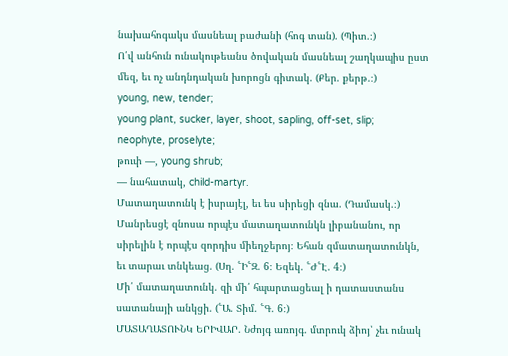նախահոգակս մասնեալ բաժանի (հոգ տան). (Պիտ.։)
Ո՛վ անհուն ունակութեանս ծովական մասնեալ շաղկապիս ըստ մեզ, եւ ոչ անդնդական խորոցն գիտակ. (Քեր. քերթ.։)
young, new, tender;
young plant, sucker, layer, shoot, sapling, off-set, slip;
neophyte, proselyte;
թուփ —, young shrub;
— նահատակ, child-martyr.
Մատաղատունկ է իսրայէլ, եւ ես սիրեցի զնա. (Դամասկ.։)
Մանրեսցէ զնոսա որպէս մատաղատունկն լիբանանու, որ սիրելին է որպէս զորդիս միեղջերոյ։ Եհան զմատաղատունկն, եւ տարաւ տնկեաց. (Սղ. ՟Ի՟Զ. 6։ Եզեկ. ՟Ժ՟Է. 4։)
Մի՛ մատաղատունկ. զի մի՛ հպարտացեալ ի դատաստանս սատանայի անկցի. (՟Ա. Տիմ. ՟Գ. 6։)
ՄԱՏԱՂԱՏՈՒՆԿ ԵՐԻՎԱՐ. Նժոյգ առոյգ. մտրուկ ձիոյ՝ չեւ ունակ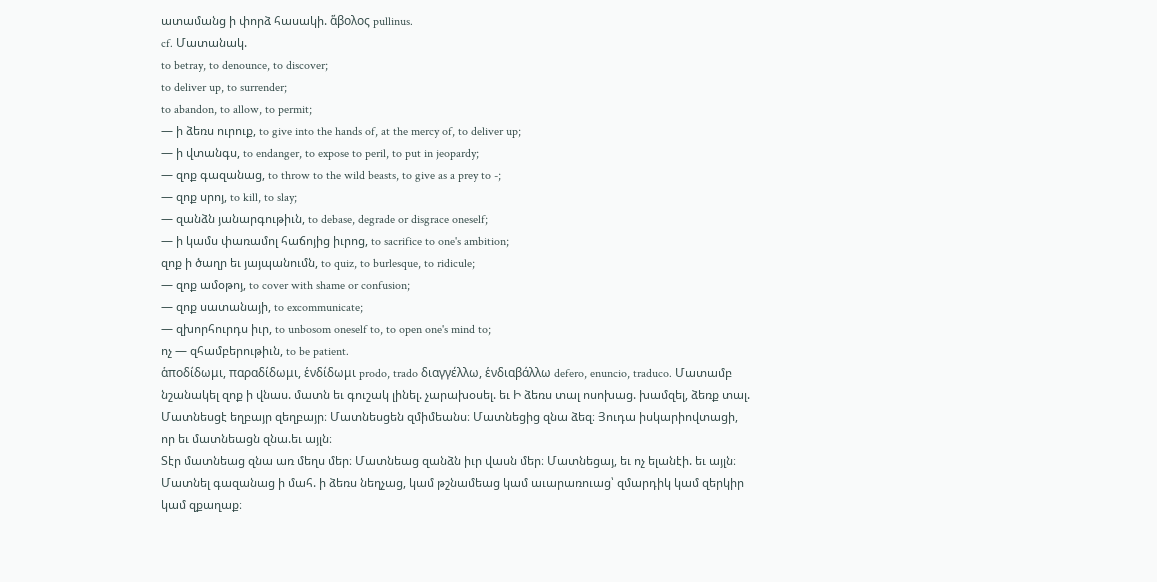ատամանց ի փորձ հասակի. ἅβολος pullinus.
cf. Մատանակ.
to betray, to denounce, to discover;
to deliver up, to surrender;
to abandon, to allow, to permit;
— ի ձեռս ուրուք, to give into the hands of, at the mercy of, to deliver up;
— ի վտանգս, to endanger, to expose to peril, to put in jeopardy;
— զոք գազանաց, to throw to the wild beasts, to give as a prey to -;
— զոք սրոյ, to kill, to slay;
— զանձն յանարգութիւն, to debase, degrade or disgrace oneself;
— ի կամս փառամոլ հաճոյից իւրոց, to sacrifice to one's ambition;
զոք ի ծաղր եւ յայպանումն, to quiz, to burlesque, to ridicule;
— զոք ամօթոյ, to cover with shame or confusion;
— զոք սատանայի, to excommunicate;
— զխորհուրդս իւր, to unbosom oneself to, to open one's mind to;
ոչ — զհամբերութիւն, to be patient.
ἁποδίδωμι, παραδίδωμι, ἑνδίδωμι prodo, trado διαγγέλλω, ἑνδιαβάλλω defero, enuncio, traduco. Մատամբ նշանակել զոք ի վնաս. մատն եւ գուշակ լինել. չարախօսել. եւ Ի ձեռս տալ ոսոխաց. խամզել, ձեռք տալ.
Մատնեսցէ եղբայր զեղբայր։ Մատնեսցեն զմիմեանս։ Մատնեցից զնա ձեզ։ Յուդա իսկարիովտացի, որ եւ մատնեացն զնա.եւ այլն։
Տէր մատնեաց զնա առ մեղս մեր։ Մատնեաց զանձն իւր վասն մեր։ Մատնեցայ, եւ ոչ ելանէի. եւ այլն։
Մատնել գազանաց ի մահ. ի ձեռս նեղչաց, կամ թշնամեաց կամ աւարառուաց՝ զմարդիկ կամ զերկիր կամ զքաղաք։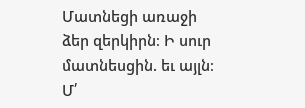Մատնեցի առաջի ձեր զերկիրն։ Ի սուր մատնեսցին. եւ այլն։
Մ՛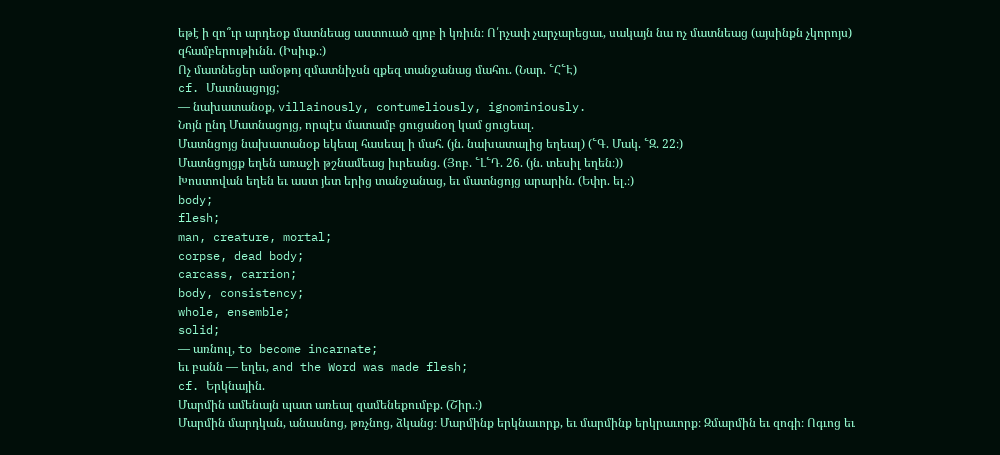եթէ ի զո՞ւր արդեօք մատնեաց աստուած զյոբ ի կռիւն։ Ո՛րչափ չարչարեցաւ, սակայն նա ոչ մատնեաց (այսինքն չկորոյս) զհամբերութիւնն. (Իսիւք.։)
Ոչ մատնեցեր ամօթոյ զմատնիչսն զքեզ տանջանաց մահու. (Նար. ՟Հ՟Է)
cf. Մատնացոյց;
— նախատանօք, villainously, contumeliously, ignominiously.
Նոյն ընդ Մատնացոյց, որպէս մատամբ ցուցանօղ կամ ցուցեալ.
Մատնցոյց նախատանօք եկեալ հասեալ ի մահ. (յն. նախատալից եղեալ) (՟Գ. Մակ. ՟Զ. 22։)
Մատնցոյցք եղեն առաջի թշնամեաց իւրեանց. (Յոբ. ՟Լ՟Դ. 26. (յն. տեսիլ եղեն։))
Խոստովան եղեն եւ աստ յետ երից տանջանաց, եւ մատնցոյց արարին. (Եփր. ել.։)
body;
flesh;
man, creature, mortal;
corpse, dead body;
carcass, carrion;
body, consistency;
whole, ensemble;
solid;
— առնուլ, to become incarnate;
եւ բանն — եղեւ, and the Word was made flesh;
cf. Երկնային.
Մարմին ամենայն պատ առեալ զամենեքումբք. (Շիր.։)
Մարմին մարդկան, անասնոց, թռչնոց, ձկանց։ Մարմինք երկնաւորք, եւ մարմինք երկրաւորք։ Զմարմին եւ զոգի։ Ոգւոց եւ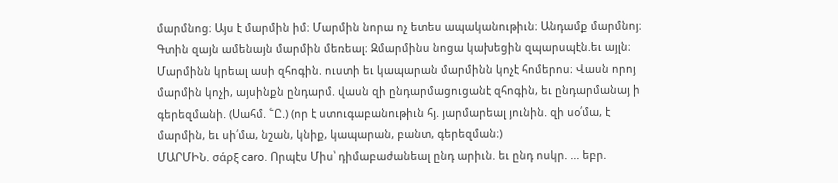մարմնոց։ Այս է մարմին իմ։ Մարմին նորա ոչ ետես ապականութիւն։ Անդամք մարմնոյ։ Գտին զայն ամենայն մարմին մեռեալ։ Զմարմինս նոցա կախեցին զպարսպէն.եւ այլն։
Մարմինն կրեալ ասի զհոգին. ուստի եւ կապարան մարմինն կոչէ հոմերոս։ Վասն որոյ մարմին կոչի, այսինքն ընդարմ. վասն զի ընդարմացուցանէ զհոգին, եւ ընդարմանայ ի գերեզմանի. (Սահմ. ՟Ը.) (որ է ստուգաբանութիւն հյ. յարմարեալ յունին. զի սօ՛մա, է մարմին, եւ սի՛մա, նշան, կնիք, կապարան, բանտ, գերեզման։)
ՄԱՐՄԻՆ. σάρξ caro. Որպէս Միս՝ դիմաբաժանեալ ընդ արիւն. եւ ընդ ոսկր. ... եբր.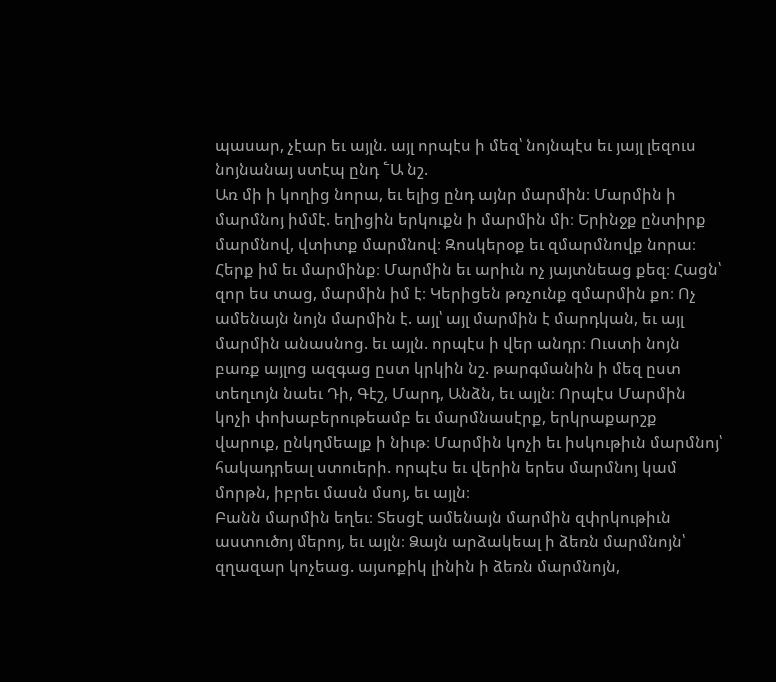պասար, չէար եւ այլն. այլ որպէս ի մեզ՝ նոյնպէս եւ յայլ լեզուս նոյնանայ ստէպ ընդ ՟Ա նշ.
Առ մի ի կողից նորա, եւ ելից ընդ այնր մարմին։ Մարմին ի մարմնոյ իմմէ. եղիցին երկուքն ի մարմին մի։ Երինջք ընտիրք մարմնով, վտիտք մարմնով։ Զոսկերօք եւ զմարմնովք նորա։ Հերք իմ եւ մարմինք։ Մարմին եւ արիւն ոչ յայտնեաց քեզ։ Հացն՝ զոր ես տաց, մարմին իմ է։ Կերիցեն թռչունք զմարմին քո։ Ոչ ամենայն նոյն մարմին է. այլ՝ այլ մարմին է մարդկան, եւ այլ մարմին անասնոց. եւ այլն. որպէս ի վեր անդր։ Ուստի նոյն բառք այլոց ազգաց ըստ կրկին նշ. թարգմանին ի մեզ ըստ տեղւոյն նաեւ Դի, Գէշ, Մարդ, Անձն, եւ այլն։ Որպէս Մարմին կոչի փոխաբերութեամբ եւ մարմնասէրք, երկրաքարշք վարուք, ընկղմեալք ի նիւթ։ Մարմին կոչի եւ իսկութիւն մարմնոյ՝ հակադրեալ ստուերի. որպէս եւ վերին երես մարմնոյ կամ մորթն, իբրեւ մասն մսոյ, եւ այլն։
Բանն մարմին եղեւ։ Տեսցէ ամենայն մարմին զփրկութիւն աստուծոյ մերոյ, եւ այլն։ Ձայն արձակեալ ի ձեռն մարմնոյն՝ զղազար կոչեաց. այսոքիկ լինին ի ձեռն մարմնոյն,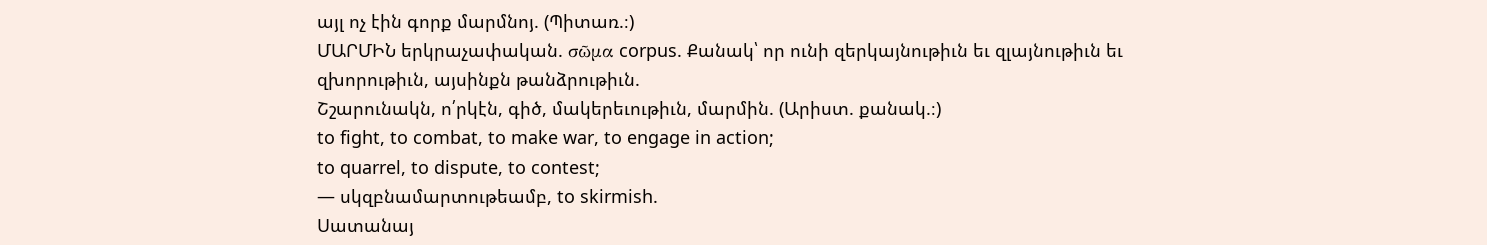այլ ոչ էին գորք մարմնոյ. (Պիտառ.։)
ՄԱՐՄԻՆ երկրաչափական. σῶμα corpus. Քանակ՝ որ ունի զերկայնութիւն եւ զլայնութիւն եւ զխորութիւն, այսինքն թանձրութիւն.
Շշարունակն, ո՛րկէն, գիծ, մակերեւութիւն, մարմին. (Արիստ. քանակ.։)
to fight, to combat, to make war, to engage in action;
to quarrel, to dispute, to contest;
— սկզբնամարտութեամբ, to skirmish.
Սատանայ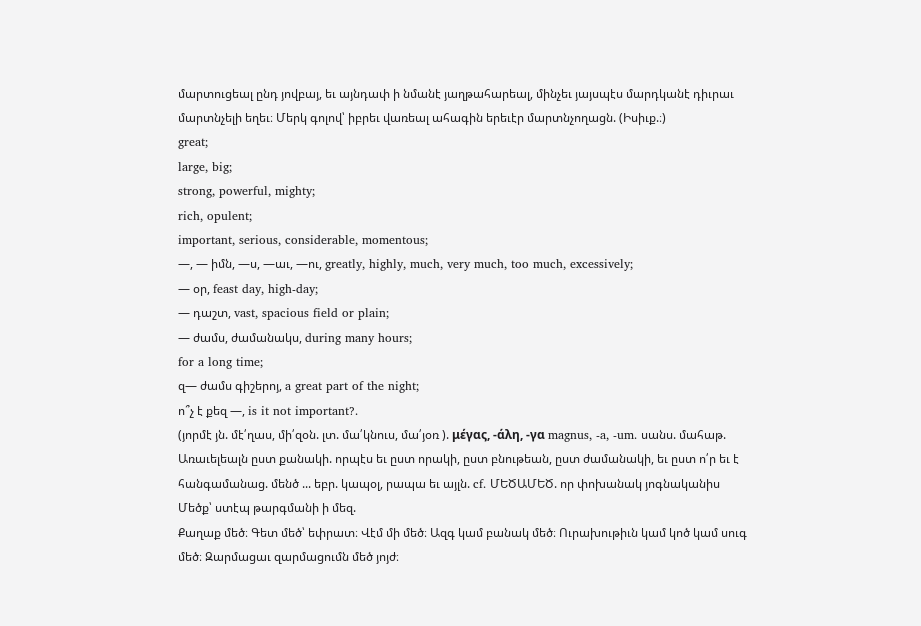մարտուցեալ ընդ յովբայ, եւ այնդափ ի նմանէ յաղթահարեալ, մինչեւ յայսպէս մարդկանէ դիւրաւ մարտնչելի եղեւ։ Մերկ գոլով՝ իբրեւ վառեալ ահագին երեւէր մարտնչողացն. (Իսիւք.։)
great;
large, big;
strong, powerful, mighty;
rich, opulent;
important, serious, considerable, momentous;
—, — իմն, —ս, —աւ, —ու, greatly, highly, much, very much, too much, excessively;
— օր, feast day, high-day;
— դաշտ, vast, spacious field or plain;
— ժամս, ժամանակս, during many hours;
for a long time;
զ— ժամս գիշերոյ, a great part of the night;
ո՞չ է քեզ —, is it not important?.
(յորմէ յն. մէ՛ղաս, մի՛զօն. լտ. մա՛կնուս, մա՛յօռ ). μέγας, -άλη, -γα magnus, -a, -um. սանս. մահաթ. Առաւելեալն ըստ քանակի. որպէս եւ ըստ որակի, ըստ բնութեան, ըստ ժամանակի, եւ ըստ ո՛ր եւ է հանգամանաց. մենծ ... եբր. կապօլ, րապա եւ այլն. cf. ՄԵԾԱՄԵԾ. որ փոխանակ յոգնականիս Մեծք՝ ստէպ թարգմանի ի մեզ.
Քաղաք մեծ։ Գետ մեծ՝ եփրատ։ Վէմ մի մեծ։ Ազգ կամ բանակ մեծ։ Ուրախութիւն կամ կոծ կամ սուգ մեծ։ Զարմացաւ զարմացումն մեծ յոյժ։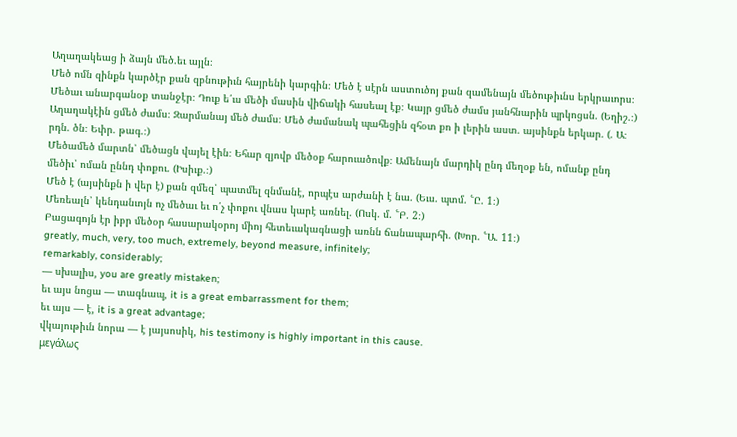Աղաղակեաց ի ձայն մեծ.եւ այլն։
Մեծ ոմն զինքն կարծէր քան զբնութիւն հայրենի կարգին։ Մեծ է սէրն աստուծոյ քան զամենայն մեծութիւնս երկրաւորս։ Մեծաւ անարգանօք տանջէր։ Դուք ե՛ւս մեծի մասին վիճակի հասեալ էք։ Կայր ցմեծ ժամս յանհնարին պրկոցսն. (Եղիշ.։)
Աղաղակէին ցմեծ ժամս։ Զարմանայ մեծ ժամս։ Մեծ ժամանակ պահեցին զհօտ քո ի լերին աստ. այսինքն երկար. (. Ա։ րդն. ծն։ Եփր. թագ.։)
Մեծամեծ մարտն՝ մեծացն վայել էին։ Եհար զյովբ մեծօք հարուածովք։ Ամենայն մարդիկ ընդ մեղօք են, ոմանք ընդ մեծիւ՝ ոման ըննդ փոքու. (Իսիւք.։)
Մեծ է (այսինքն ի վեր է) քան զմեզ՝ պատմել զնմանէ, որպէս արժանի է նա. (Եւս. պտմ. ՟Ը. 1։)
Մեռեալն՝ կենդանւոյն ոչ մեծաւ եւ ո՛չ փոքու վնաս կարէ առնել. (Ոսկ. մ. ՟Բ. 2։)
Բացագոյն էր իբր մեծօր հասարակօրոյ միոյ հետեւակագնացի առնն ճանապարհի. (Խոր. ՟Ա. 11։)
greatly, much, very, too much, extremely, beyond measure, infinitely;
remarkably, considerably;
— սխալիս, you are greatly mistaken;
եւ այս նոցա — տագնապ, it is a great embarrassment for them;
եւ այս — է, it is a great advantage;
վկայութիւն նորա — է յայսոսիկ, his testimony is highly important in this cause.
μεγάλως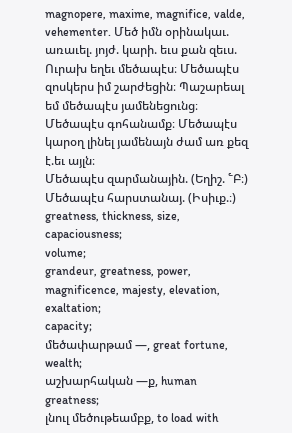magnopere, maxime, magnifice, valde, vehementer. Մեծ իմն օրինակաւ. առաւել. յոյժ. կարի. եւս քան զեւս.
Ուրախ եղեւ մեծապէս։ Մեծապէս զոսկերս իմ շարժեցին։ Պաշարեալ եմ մեծապէս յամենեցունց։ Մեծապէս գոհանամք։ Մեծապէս կարօղ լինել յամենայն ժամ առ քեզ է.եւ այլն։
Մեծապէս զարմանային. (Եղիշ. ՟Բ։)
Մեծապէս հարստանայ. (Իսիւք.։)
greatness, thickness, size, capaciousness;
volume;
grandeur, greatness, power, magnificence, majesty, elevation, exaltation;
capacity;
մեծափարթամ —, great fortune, wealth;
աշխարհական —ք, human greatness;
լնուլ մեծութեամբք, to load with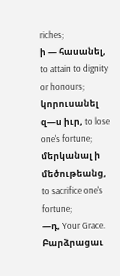riches;
ի — հասանել, to attain to dignity or honours;
կորուսանել զ—ս իւր, to lose one's fortune;
մերկանալ ի մեծութեանց, to sacrifice one's fortune;
—դ, Your Grace.
Բարձրացաւ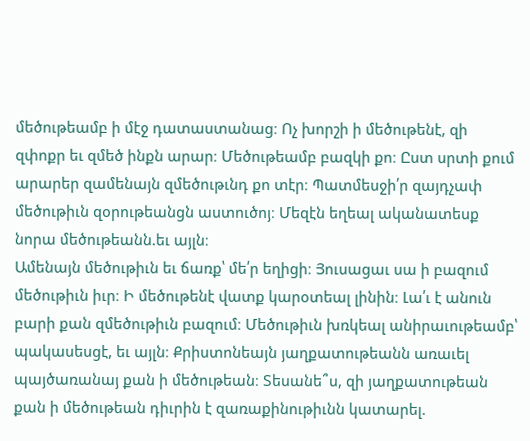մեծութեամբ ի մէջ դատաստանաց։ Ոչ խորշի ի մեծութենէ, զի զփոքր եւ զմեծ ինքն արար։ Մեծութեամբ բազկի քո։ Ըստ սրտի քում արարեր զամենայն զմեծութւնդ քո տէր։ Պատմեսջի՛ր զայդչափ մեծութիւն զօրութեանցն աստուծոյ։ Մեզէն եղեալ ականատեսք նորա մեծութեանն.եւ այլն։
Ամենայն մեծութիւն եւ ճառք՝ մե՛ր եղիցի։ Յուսացաւ սա ի բազում մեծութիւն իւր։ Ի մեծութենէ վատք կարօտեալ լինին։ Լա՛ւ է անուն բարի քան զմեծութիւն բազում։ Մեծութիւն խռկեալ անիրաւութեամբ՝ պակասեսցէ, եւ այլն։ Քրիստոնեայն յաղքատութեանն առաւել պայծառանայ քան ի մեծութեան։ Տեսանե՞ս, զի յաղքատութեան քան ի մեծութեան դիւրին է զառաքինութիւնն կատարել.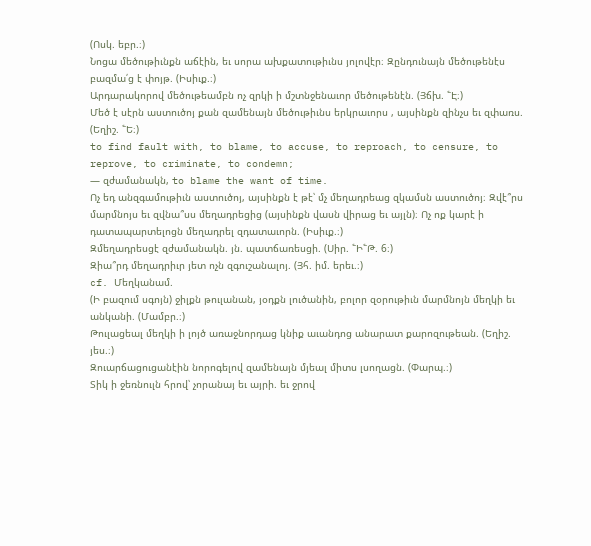(Ոսկ. եբր.։)
Նոցա մեծութիւնքն աճէին, եւ սորա ախքատութիւնս յոլովէր։ Զընդունայն մեծութենէս բազմա՛ց է փոյթ. (Իսիւք.։)
Արդարակորով մեծութեամբն ոչ զրկի ի մշտնջենաւոր մեծութենէն. (Յճխ. ՟Է։)
Մեծ է սէրն աստուծոյ քան զամենայն մեծութիւնս երկրաւորս , այսինքն զինչս եւ զփառս. (Եղիշ. ՟Ե։)
to find fault with, to blame, to accuse, to reproach, to censure, to reprove, to criminate, to condemn;
— զժամանակն, to blame the want of time.
Ոչ եդ անզգամութիւն աստուծոյ, այսինքն է թէ՝ մչ մեղադրեաց զկամսն աստուծոյ։ Զվէ՞րս մարմնոյս եւ զվնա՞սս մեղադրեցից (այսինքն վասն վիրաց եւ այլն)։ Ոչ ոք կարէ ի դատապարտելոցն մեղադրել զդատաւորն. (Իսիւք.։)
Զմեղադրեսցէ զժամանակն. յն. պատճառեսցի. (Սիր. ՟Ի՟Թ. 6։)
Զիա՞րդ մեղադրիւր յետ ոչն զգուշանալոյ. (Յհ. իմ. երեւ.։)
cf. Մեղկանամ.
(Ի բազում սգոյն) ջիլքն թուլանան, յօդքն լուծանին, բոլոր զօրութիւն մարմնոյն մեղկի եւ անկանի. (Մամբր.։)
Թուլացեալ մեղկի ի լոյծ առաջնորդաց կնիք աւանդոց անարատ քարոզութեան. (Եղիշ. յես.։)
Զուարճացուցանէին նորոգելով զամենայն մյեալ միտս լսողացն. (Փարպ.։)
Տիկ ի ջեռնուլն հրով՝ չորանայ եւ այրի. եւ ջրով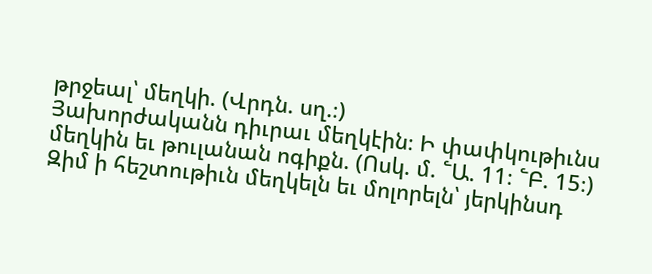թրջեալ՝ մեղկի. (Վրդն. սղ.։)
Յախորժականն դիւրաւ մեղկէին։ Ի փափկութիւնս մեղկին եւ թուլանան ոգիքն. (Ոսկ. մ. ՟Ա. 11։ ՟Բ. 15։)
Զիմ ի հեշտութիւն մեղկելն եւ մոլորելն՝ յերկինսդ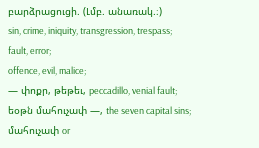բարձրացուցի. (Լմբ. անառակ.։)
sin, crime, iniquity, transgression, trespass;
fault, error;
offence, evil, malice;
— փոքր, թեթեւ, peccadillo, venial fault;
եօթն մահուչափ —, the seven capital sins;
մահուչափ or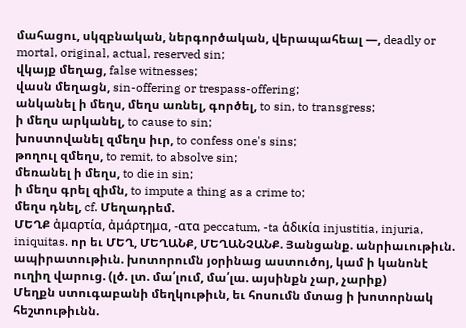մահացու, սկզբնական, ներգործական, վերապահեալ —, deadly or mortal, original, actual, reserved sin;
վկայք մեղաց, false witnesses;
վասն մեղացն, sin-offering or trespass-offering;
անկանել ի մեղս, մեղս առնել, գործել, to sin, to transgress;
ի մեղս արկանել, to cause to sin;
խոստովանել զմեղս իւր, to confess one's sins;
թողուլ զմեղս, to remit, to absolve sin;
մեռանել ի մեղս, to die in sin;
ի մեղս գրել զիմն, to impute a thing as a crime to;
մեղս դնել, cf. Մեղադրեմ.
ՄԵՂՔ ἀμαρτία, ἀμάρτημα, -ατα peccatum, -ta ἁδικία injustitia, injuria, iniquitas. որ եւ ՄԵՂ, ՄԵՂԱՆՔ, ՄԵՂԱՆՉԱՆՔ. Յանցանք. անրիաւութիւն. ապիրատութիւն. խոտորումն յօրինաց աստուծոյ, կամ ի կանոնէ ուղիղ վարուց. (լծ. լտ. մա՛լում, մա՛լա. այսինքն չար, չարիք)
Մեղքն ստուգաբանի մեղկութիւն, եւ հոսումն մտաց ի խոտորնակ հեշտութիւնն.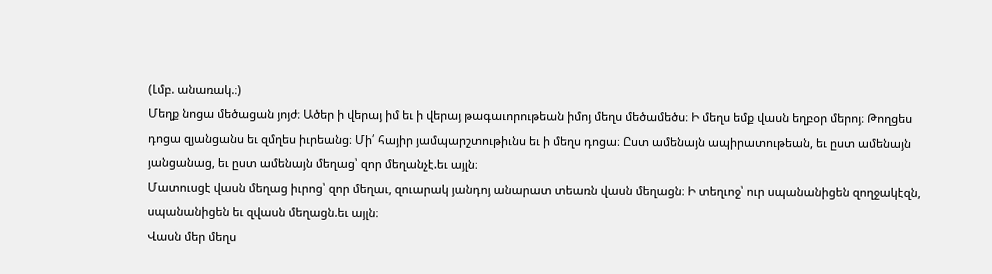(Լմբ. անառակ.։)
Մեղք նոցա մեծացան յոյժ։ Ածեր ի վերայ իմ եւ ի վերայ թագաւորութեան իմոյ մեղս մեծամեծս։ Ի մեղս եմք վասն եղբօր մերոյ։ Թողցես դոցա զյանցանս եւ զմղես իւրեանց։ Մի՛ հայիր յամպարշտութիւնս եւ ի մեղս դոցա։ Ըստ ամենայն ապիրատութեան, եւ ըստ ամենայն յանցանաց, եւ ըստ ամենայն մեղաց՝ զոր մեղանչէ.եւ այլն։
Մատուսցէ վասն մեղաց իւրոց՝ զոր մեղաւ, զուարակ յանդոյ անարատ տեառն վասն մեղացն։ Ի տեղւոջ՝ ուր սպանանիցեն զողջակէզն, սպանանիցեն եւ զվասն մեղացն.եւ այլն։
Վասն մեր մեղս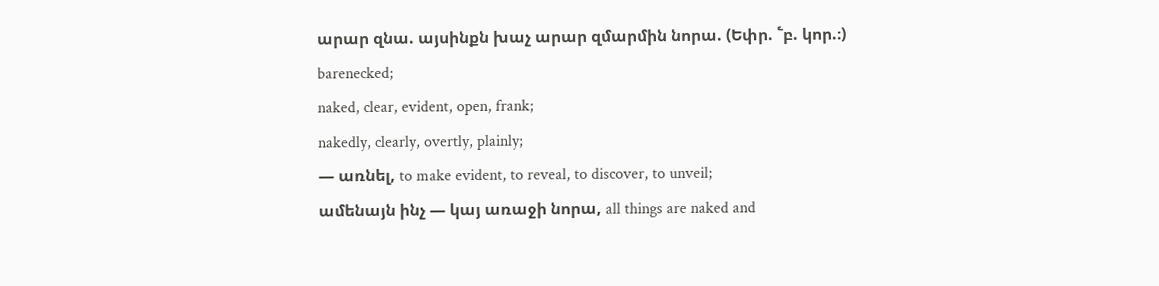արար զնա. այսինքն խաչ արար զմարմին նորա. (Եփր. ՟բ. կոր.։)
barenecked;
naked, clear, evident, open, frank;
nakedly, clearly, overtly, plainly;
— առնել, to make evident, to reveal, to discover, to unveil;
ամենայն ինչ — կայ առաջի նորա, all things are naked and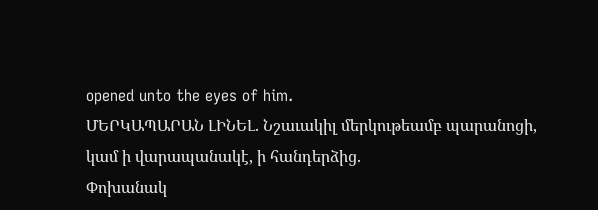opened unto the eyes of him.
ՄԵՐԿԱՊԱՐԱՆ ԼԻՆԵԼ. Նշաւակիլ մերկութեամբ պարանոցի, կամ ի վարապանակէ, ի հանդերձից.
Փոխանակ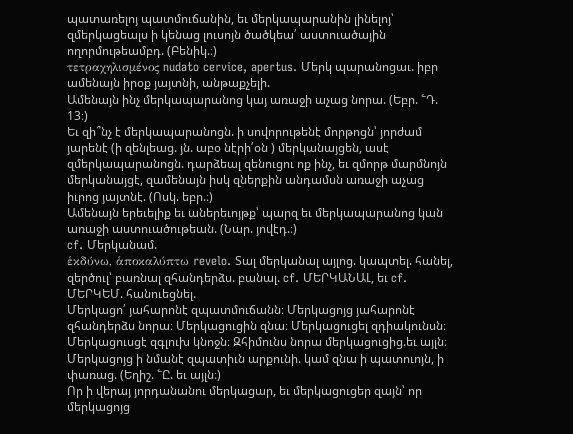պատառելոյ պատմուճանին, եւ մերկապարանին լինելոյ՝ զմերկացեալս ի կենաց լուսոյն ծածկեա՛ աստուածային ողորմութեամբդ. (Բենիկ.։)
τετραχηλισμένος nudato cervice, apertus. Մերկ պարանոցաւ. իբր ամենայն իրօք յայտնի, անթաքչելի.
Ամենայն ինչ մերկապարանոց կայ առաջի աչաց նորա. (Եբր. ՟Դ. 13։)
Եւ զի՞նչ է մերկապարանոցն. ի սովորութենէ մորթոցն՝ յորժամ յարենէ (ի զենլեաց. յն. աբօ նէրի՛օն ) մերկանայցեն, ասէ զմերկապարանոցն. դարձեալ զենուցու ոք ինչ, եւ զմորթ մարմնոյն մերկանայցէ, զամենայն իսկ զներքին անդամսն առաջի աչաց իւրոց յայտնէ. (Ոսկ. եբր.։)
Ամենայն երեւելիք եւ աներեւոյթք՝ պարզ եւ մերկապարանոց կան առաջի աստուածութեան. (Նար. յովէդ.։)
cf. Մերկանամ.
ἑκδύνω, ἁποκαλύπτω revelo. Տալ մերկանալ այլոց. կապտել. հանել, զերծուլ՝ բառնալ զհանդերձս. բանալ. cf. ՄԵՐԿԱՆԱԼ, եւ cf. ՄԵՐԿԵՄ. հանուեցնել.
Մերկացո՛ յահարոնէ զպատմուճանն։ Մերկացոյց յահարոնէ զհանդերձս նորա։ Մերկացուցին զնա։ Մերկացուցել զդիակունսն։ Մերկացուսցէ զգլուխ կնոջն։ Զհիմունս նորա մերկացուցից.եւ այլն։
Մերկացոյց ի նմանէ զպատիւն արքունի. կամ զնա ի պատուոյն, ի փառաց. (Եղիշ. ՟Ը. եւ այլն։)
Որ ի վերայ յորդանանու մերկացար, եւ մերկացուցեր զայն՝ որ մերկացոյց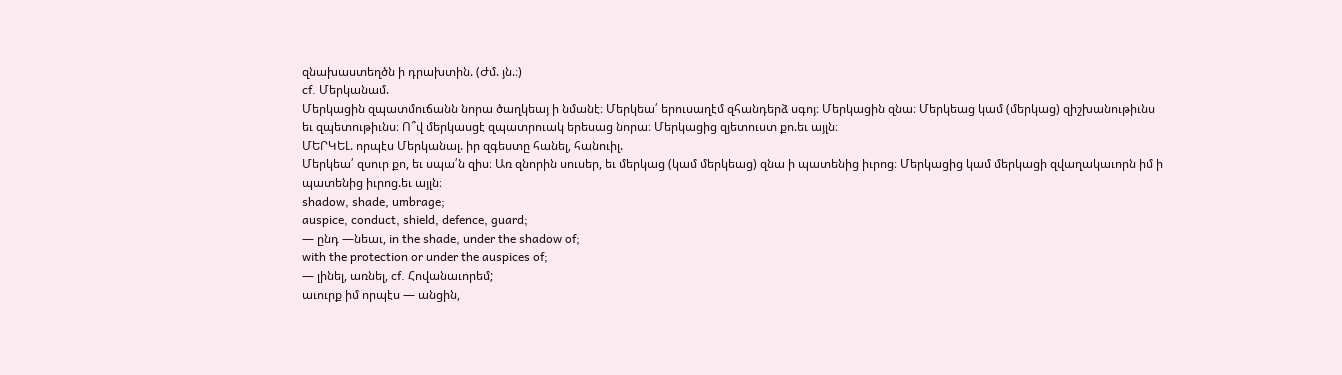զնախաստեղծն ի դրախտին. (Ժմ. յն.։)
cf. Մերկանամ.
Մերկացին զպատմուճանն նորա ծաղկեայ ի նմանէ։ Մերկեա՛ երուսաղէմ զհանդերձ սգոյ։ Մերկացին զնա։ Մերկեաց կամ (մերկաց) զիշխանութիւնս եւ զպետութիւնս։ Ո՞վ մերկասցէ զպատրուակ երեսաց նորա։ Մերկացից զյետուստ քո.եւ այլն։
ՄԵՐԿԵԼ. որպէս Մերկանալ. իր զգեստը հանել, հանուիլ.
Մերկեա՛ զսուր քո, եւ սպա՛ն զիս։ Առ զնորին սուսեր, եւ մերկաց (կամ մերկեաց) զնա ի պատենից իւրոց։ Մերկացից կամ մերկացի զվաղակաւորն իմ ի պատենից իւրոց.եւ այլն։
shadow, shade, umbrage;
auspice, conduct, shield, defence, guard;
— ընդ —նեաւ, in the shade, under the shadow of;
with the protection or under the auspices of;
— լինել, առնել, cf. Հովանաւորեմ;
աւուրք իմ որպէս — անցին,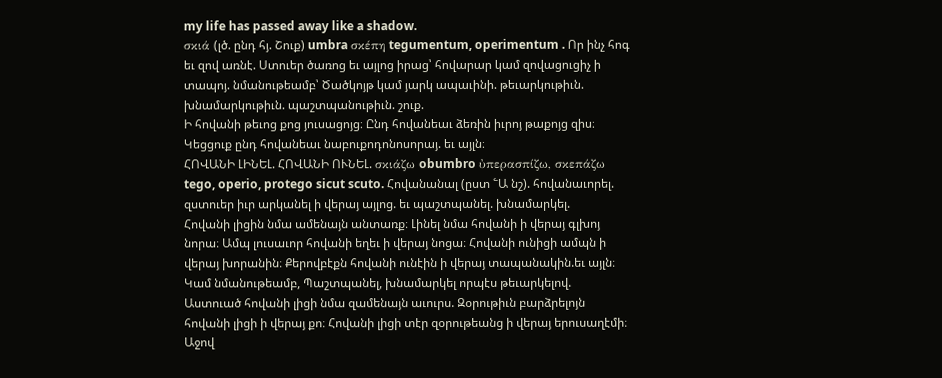my life has passed away like a shadow.
σκιά (լծ. ընդ հյ. Շուք) umbra σκέπη tegumentum, operimentum . Որ ինչ հոգ եւ զով առնէ. Ստուեր ծառոց եւ այլոց իրաց՝ հովարար կամ զովացուցիչ ի տապոյ. նմանութեամբ՝ Ծածկոյթ կամ յարկ ապաւինի. թեւարկութիւն. խնամարկութիւն. պաշտպանութիւն. շուք.
Ի հովանի թեւոց քոց յուսացոյց։ Ընդ հովանեաւ ձեռին իւրոյ թաքոյց զիս։ Կեցցուք ընդ հովանեաւ նաբուքոդոնոսորայ. եւ այլն։
ՀՈՎԱՆԻ ԼԻՆԵԼ. ՀՈՎԱՆԻ ՈՒՆԵԼ. σκιάζω obumbro ὐπερασπίζω, σκεπάζω tego, operio, protego sicut scuto. Հովանանալ (ըստ ՟Ա նշ). հովանաւորել. զստուեր իւր արկանել ի վերայ այլոց. եւ պաշտպանել. խնամարկել.
Հովանի լիցին նմա ամենայն անտառք։ Լինել նմա հովանի ի վերայ գլխոյ նորա։ Ամպ լուսաւոր հովանի եղեւ ի վերայ նոցա։ Հովանի ունիցի ամպն ի վերայ խորանին։ Քերովբէքն հովանի ունէին ի վերայ տապանակին.եւ այլն։
Կամ նմանութեամբ, Պաշտպանել, խնամարկել որպէս թեւարկելով.
Աստուած հովանի լիցի նմա զամենայն աւուրս. Զօրութիւն բարձրելոյն հովանի լիցի ի վերայ քո։ Հովանի լիցի տէր զօրութեանց ի վերայ երուսաղէմի։ Աջով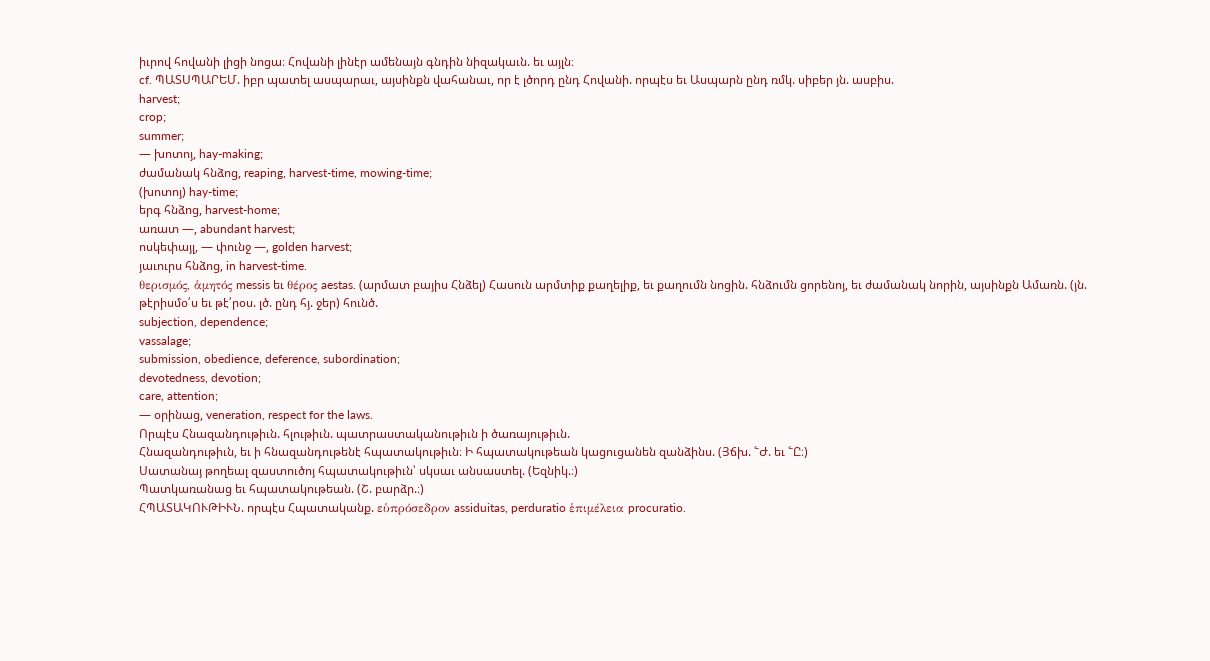իւրով հովանի լիցի նոցա։ Հովանի լինէր ամենայն գնդին նիզակաւն. եւ այլն։
cf. ՊԱՏՍՊԱՐԵՄ. իբր պատել ասպարաւ, այսինքն վահանաւ, որ է լծորդ ընդ Հովանի. որպէս եւ Ասպարն ընդ ռմկ. սիբեր յն. ասբիս.
harvest;
crop;
summer;
— խոտոյ, hay-making;
ժամանակ հնձոց, reaping, harvest-time, mowing-time;
(խոտոյ) hay-time;
երգ հնձոց, harvest-home;
առատ —, abundant harvest;
ոսկեփայլ, — փունջ —, golden harvest;
յաւուրս հնձոց, in harvest-time.
θερισμός, ἁμητός messis եւ θέρος aestas. (արմատ բայիս Հնձել) Հասուն արմտիք քաղելիք, եւ քաղումն նոցին. հնձումն ցորենոյ, եւ ժամանակ նորին, այսինքն Ամառն. (յն. թէրիսմօ՛ս եւ թէ՛րօս. լծ. ընդ հյ. ջեր) հունծ.
subjection, dependence;
vassalage;
submission, obedience, deference, subordination;
devotedness, devotion;
care, attention;
— օրինաց, veneration, respect for the laws.
Որպէս Հնազանդութիւն. հլութիւն. պատրաստականութիւն ի ծառայութիւն.
Հնազանդութիւն, եւ ի հնազանդութենէ հպատակութիւն։ Ի հպատակութեան կացուցանեն զանձինս. (Յճխ. ՟Ժ. եւ ՟Ը։)
Սատանայ թողեալ զաստուծոյ հպատակութիւն՝ սկսաւ անսաստել. (Եզնիկ.։)
Պատկառանաց եւ հպատակութեան. (Շ. բարձր.։)
ՀՊԱՏԱԿՈՒԹԻՒՆ. որպէս Հպատականք. εὑπρόσεδρον assiduitas, perduratio ἑπιμέλεια procuratio.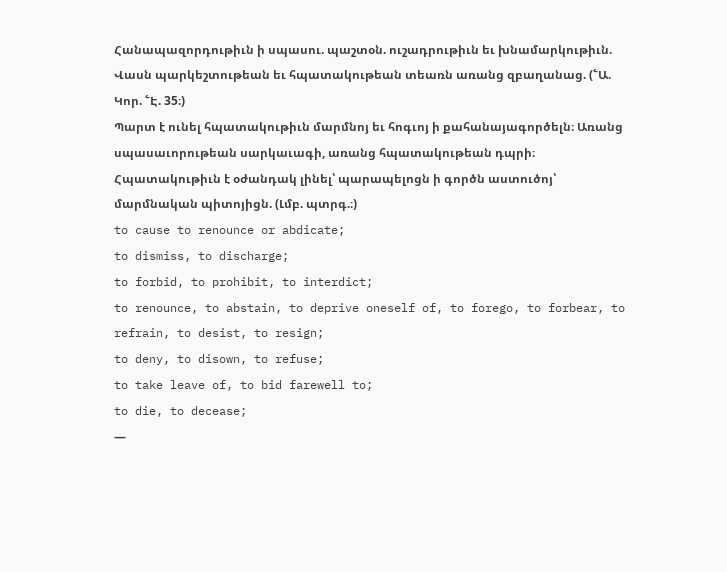Հանապազորդութիւն ի սպասու. պաշտօն. ուշադրութիւն եւ խնամարկութիւն.
Վասն պարկեշտութեան եւ հպատակութեան տեառն առանց զբաղանաց. (՟Ա. Կոր. ՟Է. 35։)
Պարտ է ունել հպատակութիւն մարմնոյ եւ հոգւոյ ի քահանայագործելն։ Առանց սպասաւորութեան սարկաւագի, առանց հպատակութեան դպրի։ Հպատակութիւն է օժանդակ լինել՝ պարապելոցն ի գործն աստուծոյ՝ մարմնական պիտոյիցն. (Լմբ. պտրգ.։)
to cause to renounce or abdicate;
to dismiss, to discharge;
to forbid, to prohibit, to interdict;
to renounce, to abstain, to deprive oneself of, to forego, to forbear, to refrain, to desist, to resign;
to deny, to disown, to refuse;
to take leave of, to bid farewell to;
to die, to decease;
—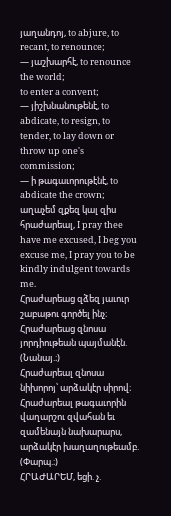յաղանդոյ, to abjure, to recant, to renounce;
— յաշխարհէ, to renounce the world;
to enter a convent;
— յիշխնանութենէ, to abdicate, to resign, to tender, to lay down or throw up one's commission;
— ի թագաւորութէնէ, to abdicate the crown;
աղաչեմ զքեզ կալ զիս հրաժարեալ, I pray thee have me excused, I beg you excuse me, I pray you to be kindly indulgent towards me.
Հրաժարեաց զձեզ յաւուր շաբաթու գործել ինչ։ Հրաժարեաց զնոսա յորդիութեան պայմանէն. (Նանայ.։)
Հրաժարեալ զնոսա նիխորոյ՝ արձակէր սիրով։ Հրաժարեալ թագաւորին վաղարշու զվահան եւ զամենայն նախարարս, արձակէր խաղաղութեամբ. (Փարպ.։)
ՀՐԱԺԱՐԵՄ, եցի. չ.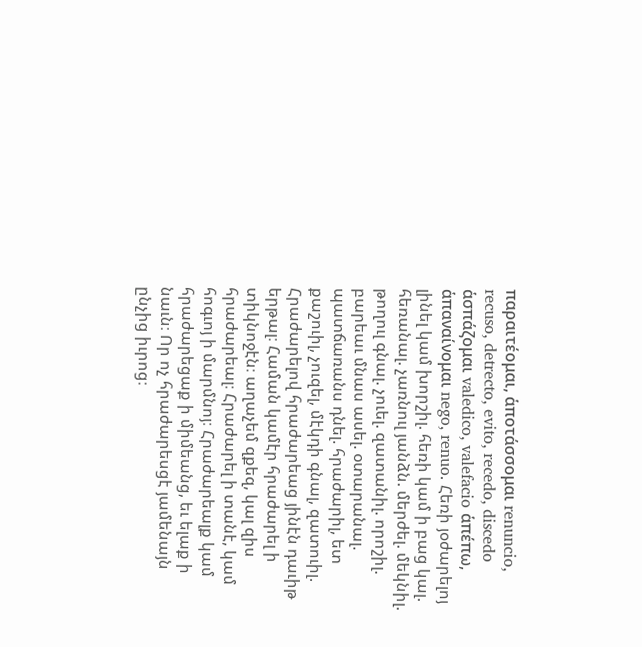παραιτέομαι, ἁποτάσσομαι renuncio, recuso, detrecto, evito, recedo, discedo ἁσπάζομαι valedico, valefacio ἁπέπω, ἁπαναίνομαι nego, renuo. Հեռի յօժարելոյ լինել կամ խորշիլ. հեռի կամ ի բաց կալ. հեռանալ. չառնուլ յանձն. մերժել. մեկնիլ. թողուլ գնալ. չուել. զատանիլ. որոշիլ. բարեաւ մնաս ասել. օտարանալ. պատճառանս դնել. հրաժարիլ, ետ քաշուիլ, չուզել, մէկդի գնալ, զատուիլ.
Հրաժարելով հրաժարեաց յինէն դաւիթ երթալ։ Համան կամէր հրաժարել ի տիկնոջէն։ աղաչեմ զքեզ, կալ զիս հրաժարեալ։ Հրաժարել ի տանէ, կամ հոգւոյ ի մարմնոյ։ Հրաժարեալք կամ հրաժարեցաք ի միմեանց, եւ ելաք ի նաւն։ Որ ոչ հրաժարեսցէ յամենայն ընչից իւրոց։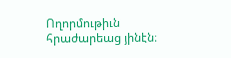Ողորմութիւն հրաժարեաց յինէն։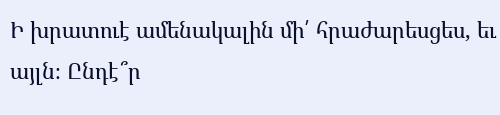Ի խրատուէ ամենակալին մի՛ հրաժարեսցես, եւ այլն։ Ընդէ՞ր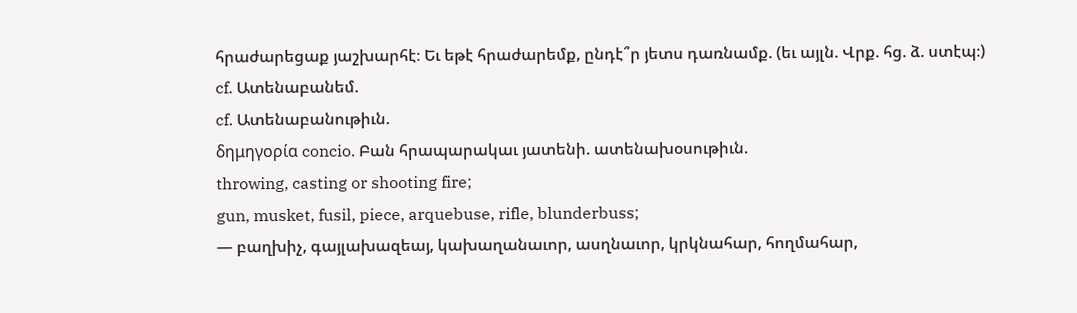հրաժարեցաք յաշխարհէ։ Եւ եթէ հրաժարեմք, ընդէ՞ր յետս դառնամք. (եւ այլն. Վրք. հց. ձ. ստէպ։)
cf. Ատենաբանեմ.
cf. Ատենաբանութիւն.
δημηγορία concio. Բան հրապարակաւ յատենի. ատենախօսութիւն.
throwing, casting or shooting fire;
gun, musket, fusil, piece, arquebuse, rifle, blunderbuss;
— բաղխիչ, գայլախազեայ, կախաղանաւոր, ասղնաւոր, կրկնահար, հողմահար,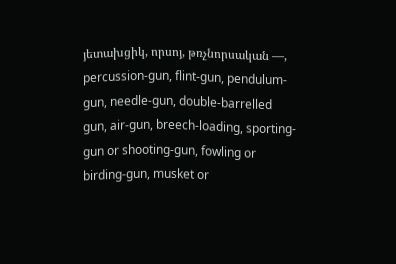յետախցիկ, որսոյ, թռչնորսական —, percussion-gun, flint-gun, pendulum-gun, needle-gun, double-barrelled gun, air-gun, breech-loading, sporting-gun or shooting-gun, fowling or birding-gun, musket or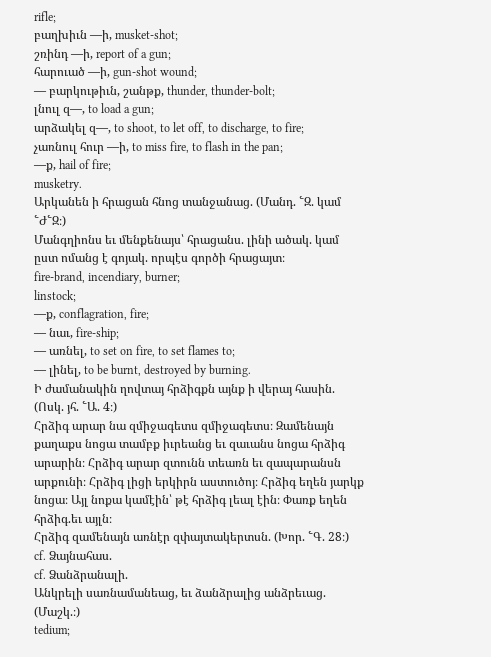rifle;
բաղխիւն —ի, musket-shot;
շռինդ —ի, report of a gun;
հարուած —ի, gun-shot wound;
— բարկութիւն, շանթք, thunder, thunder-bolt;
լնուլ զ—, to load a gun;
արձակել զ—, to shoot, to let off, to discharge, to fire;
չառնուլ հուր —ի, to miss fire, to flash in the pan;
—ք, hail of fire;
musketry.
Արկանեն ի հրացան հնոց տանջանաց. (Մանդ. ՟Զ. կամ ՟Ժ՟Զ։)
Մանգղիոնս եւ մենքենայս՝ հրացանս. լինի ածակ. կամ ըստ ոմանց է գոյակ. որպէս գործի հրացայտ։
fire-brand, incendiary, burner;
linstock;
—ք, conflagration, fire;
— նաւ, fire-ship;
— առնել, to set on fire, to set flames to;
— լինել, to be burnt, destroyed by burning.
Ի ժամանակին ղովտայ հրձիգքն այնք ի վերայ հասին. (Ոսկ. յհ. ՟Ա. 4։)
Հրձիգ արար նա զմիջագետս զմիջագետս։ Զամենայն քաղաքս նոցա տամբք իւրեանց եւ զաւանս նոցա հրձիգ արարին։ Հրձիգ արար զտունն տեառն եւ զապարանսն արքունի։ Հրձիգ լիցի երկիրն աստուծոյ։ Հրձիգ եղեն յարկք նոցա։ Այլ նոքա կամէին՝ թէ հրձիգ լեալ էին։ Փառք եղեն հրձիգ.եւ այլն։
Հրձիգ զամենայն առնէր զփայտակերտսն. (Խոր. ՟Գ. 28։)
cf. Ձայնահաս.
cf. Ձանձրանալի.
Անկրելի սառնամանեաց, եւ ձանձրալից անձրեւաց. (Մաշկ.։)
tedium;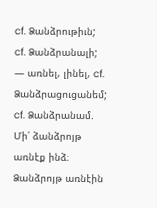cf. Ձանձրութիւն;
cf. Ձանձրանալի;
— առնել, լինել, cf. Ձանձրացուցանեմ;
cf. Ձանձրանամ.
Մի՛ ձանձրոյթ առնէք ինձ։ Ձանձրոյթ առնէին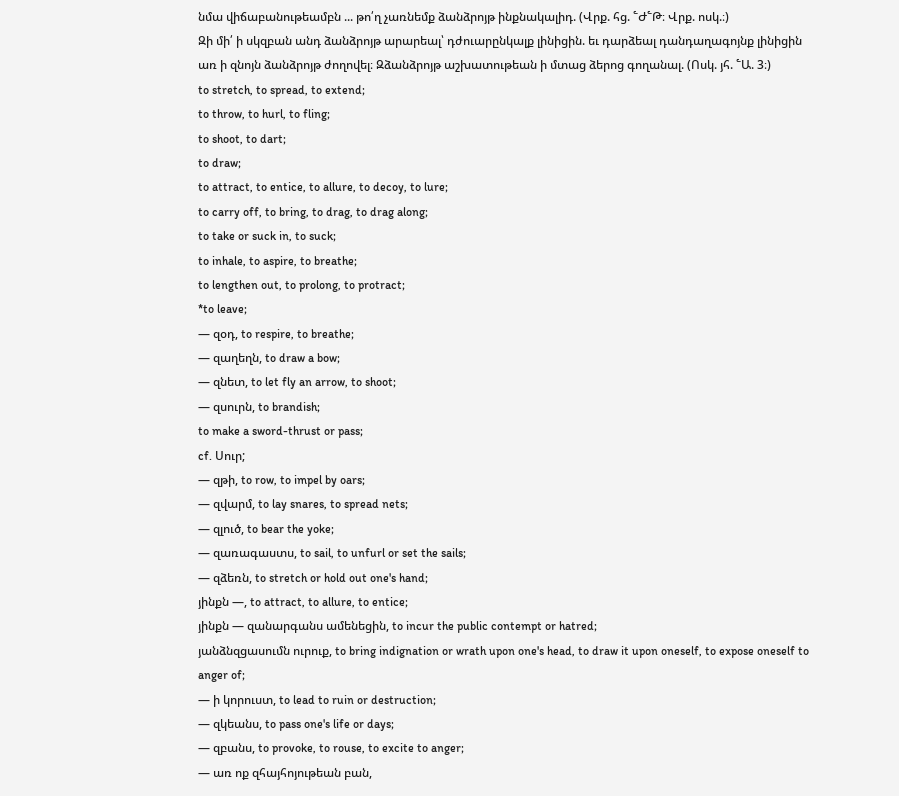նմա վիճաբանութեամբն ... թո՛ղ չառնեմք ձանձրոյթ ինքնակալիդ. (Վրք. հց. ՟Ժ՟Թ։ Վրք. ոսկ.։)
Զի մի՛ ի սկզբան անդ ձանձրոյթ արարեալ՝ դժուարընկալք լինիցին. եւ դարձեալ դանդաղագոյնք լինիցին առ ի զնոյն ձանձրոյթ ժողովել։ Զձանձրոյթ աշխատութեան ի մտաց ձերոց գողանալ. (Ոսկ. յհ. ՟Ա. 3։)
to stretch, to spread, to extend;
to throw, to hurl, to fling;
to shoot, to dart;
to draw;
to attract, to entice, to allure, to decoy, to lure;
to carry off, to bring, to drag, to drag along;
to take or suck in, to suck;
to inhale, to aspire, to breathe;
to lengthen out, to prolong, to protract;
*to leave;
— զօդ, to respire, to breathe;
— զաղեղն, to draw a bow;
— զնետ, to let fly an arrow, to shoot;
— զսուրն, to brandish;
to make a sword-thrust or pass;
cf. Սուր;
— զթի, to row, to impel by oars;
— զվարմ, to lay snares, to spread nets;
— զլուծ, to bear the yoke;
— զառագաստս, to sail, to unfurl or set the sails;
— զձեռն, to stretch or hold out one's hand;
յինքն —, to attract, to allure, to entice;
յինքն — զանարգանս ամենեցին, to incur the public contempt or hatred;
յանձնզցասումն ուրուք, to bring indignation or wrath upon one's head, to draw it upon oneself, to expose oneself to anger of;
— ի կորուստ, to lead to ruin or destruction;
— զկեանս, to pass one's life or days;
— զբանս, to provoke, to rouse, to excite to anger;
— առ ոք զհայհոյութեան բան,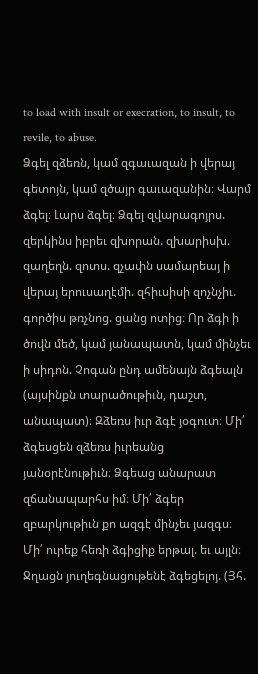to load with insult or execration, to insult, to revile, to abuse.
Ձգել զձեռն, կամ զգաւազան ի վերայ գետոյն, կամ զծայր գաւազանին։ Վարմ ձգել։ Լարս ձգել։ Ձգել զվարագոյրս. զերկինս իբրեւ զխորան. զխարիսխ. զաղեղն. զոտս. զչափն սամարեայ ի վերայ երուսաղէմի. զհիւսիսի զոչնչիւ. գործիս թռչնոց. ցանց ոտից։ Որ ձգի ի ծովն մեծ, կամ յանապատն, կամ մինչեւ ի սիդոն. Չոգան ընդ ամենայն ձգեալն (այսինքն տարածութիւն, դաշտ, անապատ)։ Զձեռս իւր ձգէ յօգուտ։ Մի՛ ձգեսցեն զձեռս իւրեանց յանօրէնութիւն։ Ձգեաց անարատ զճանապարհս իմ։ Մի՛ ձգեր զբարկութիւն քո ազգէ մինչեւ յազգս։ Մի՛ ուրեք հեռի ձգիցիք երթալ. եւ այլն։
Ջղացն յուղեգնացութենէ ձգեցելոյ. (Յհ.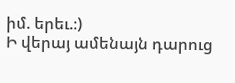իմ. երեւ.։)
Ի վերայ ամենայն դարուց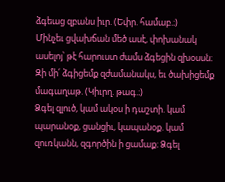ձգեաց զբանս իւր. (Եփր. համաբ.։)
Մինչեւ ցվախճան մեծ ասէ, փոխանակ ասելոյ՝ թէ հարուստ ժամս ձգեցին զխօսսն։ Զի մի՛ ձգիցեմք զժամանակս, եւ ծախիցեմք մագաղաթ. (Կիւրղ. թագ.։)
Ձգել զլուծ, կամ ակօս ի դաշտի. կամ պարանօք, ցանցիւ, կապանօք. կամ զուռկանն, զգործին ի ցամաք։ Ձգել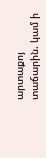արտաքոյ տաճարին. կամ ի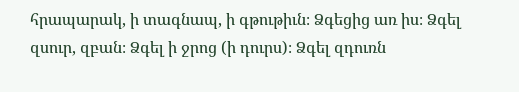հրապարակ, ի տագնապ, ի գթութիւն։ Ձգեցից առ իս։ Ձգել զսուր, զբան։ Ձգել ի ջրոց (ի դուրս)։ Ձգել զդուռն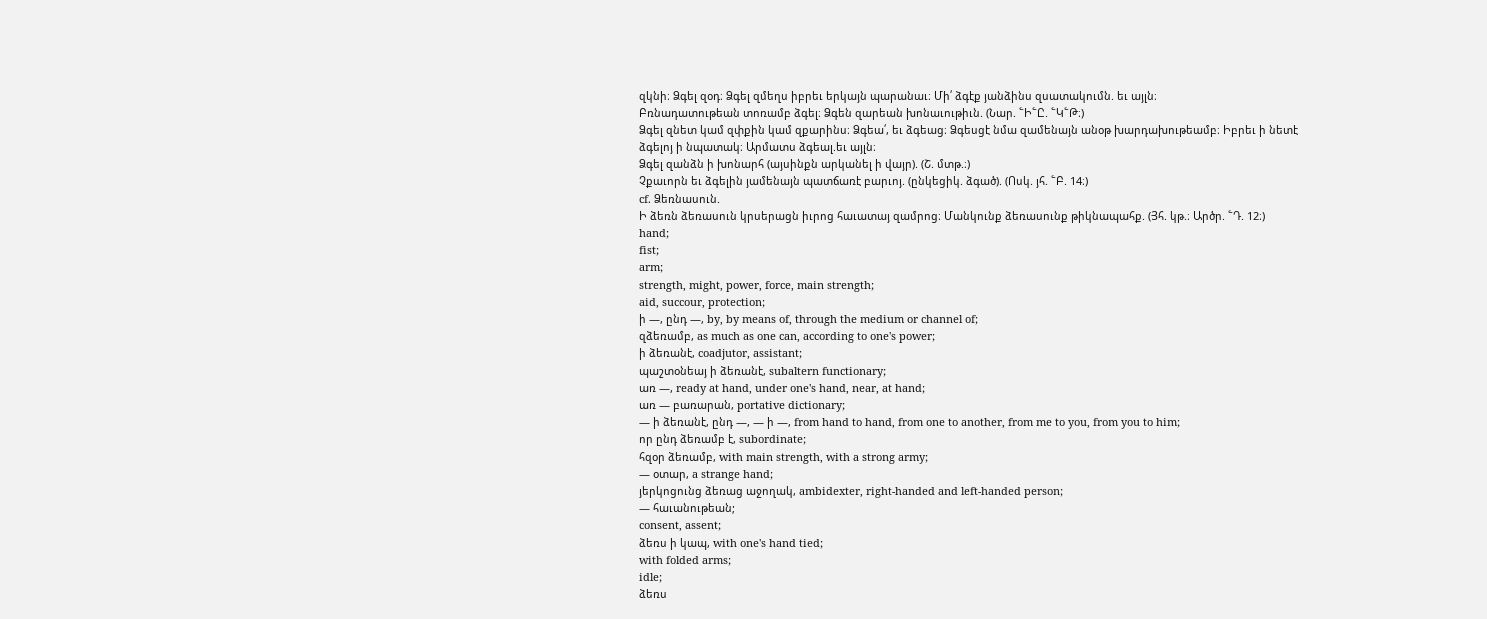զկնի։ Ձգել զօդ։ Ձգել զմեղս իբրեւ երկայն պարանաւ։ Մի՛ ձգէք յանձինս զսատակումն. եւ այլն։
Բռնադատութեան տոռամբ ձգել։ Ձգեն զարեան խոնաւութիւն. (Նար. ՟Ի՟Ը. ՟Կ՟Թ։)
Ձգել զնետ կամ զփքին կամ զքարինս։ Ձգեա՛, եւ ձգեաց։ Ձգեսցէ նմա զամենայն անօթ խարդախութեամբ։ Իբրեւ ի նետէ ձգելոյ ի նպատակ։ Արմատս ձգեալ.եւ այլն։
Ձգել զանձն ի խոնարհ (այսինքն արկանել ի վայր). (Շ. մտթ.։)
Չքաւորն եւ ձգելին յամենայն պատճառէ բարւոյ. (ընկեցիկ. ձգած). (Ոսկ. յհ. ՟Բ. 14։)
cf. Ձեռնասուն.
Ի ձեռն ձեռասուն կրսերացն իւրոց հաւատայ զամրոց։ Մանկունք ձեռասունք թիկնապահք. (Յհ. կթ.։ Արծր. ՟Դ. 12։)
hand;
fist;
arm;
strength, might, power, force, main strength;
aid, succour, protection;
ի —, ընդ —, by, by means of, through the medium or channel of;
զձեռամբ, as much as one can, according to one's power;
ի ձեռանէ, coadjutor, assistant;
պաշտօնեայ ի ձեռանէ, subaltern functionary;
առ —, ready at hand, under one's hand, near, at hand;
առ — բառարան, portative dictionary;
— ի ձեռանէ, ընդ —, — ի —, from hand to hand, from one to another, from me to you, from you to him;
որ ընդ ձեռամբ է, subordinate;
հզօր ձեռամբ, with main strength, with a strong army;
— օտար, a strange hand;
յերկոցունց ձեռաց աջողակ, ambidexter, right-handed and left-handed person;
— հաւանութեան;
consent, assent;
ձեռս ի կապ, with one's hand tied;
with folded arms;
idle;
ձեռս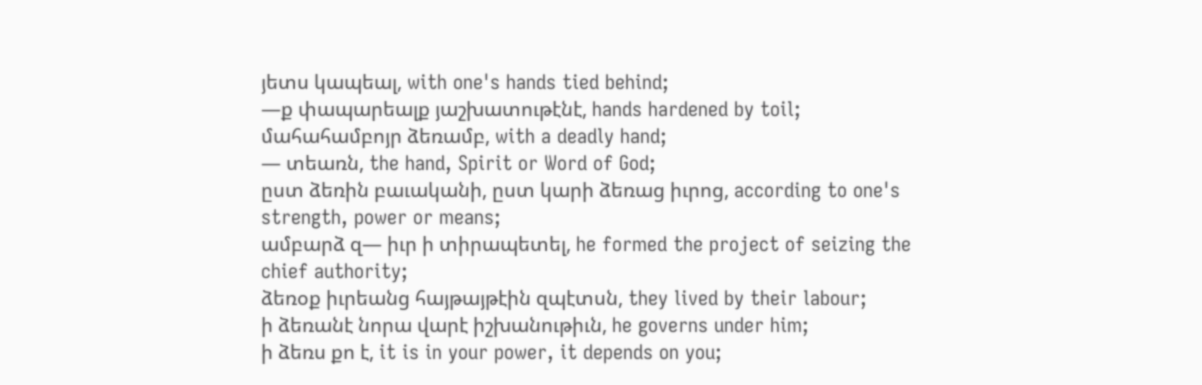յետս կապեալ, with one's hands tied behind;
—ք փապարեալք յաշխատութէնէ, hands hardened by toil;
մահահամբոյր ձեռամբ, with a deadly hand;
— տեառն, the hand, Spirit or Word of God;
ըստ ձեռին բաւականի, ըստ կարի ձեռաց իւրոց, according to one's strength, power or means;
ամբարձ զ— իւր ի տիրապետել, he formed the project of seizing the chief authority;
ձեռօք իւրեանց հայթայթէին զպէտսն, they lived by their labour;
ի ձեռանէ նորա վարէ իշխանութիւն, he governs under him;
ի ձեռս քո է, it is in your power, it depends on you;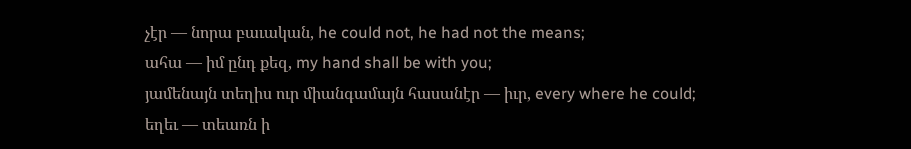չէր — նորա բաւական, he could not, he had not the means;
ահա — իմ ընդ քեզ, my hand shall be with you;
յամենայն տեղիս ուր միանգամայն հասանէր — իւր, every where he could;
եղեւ — տեառն ի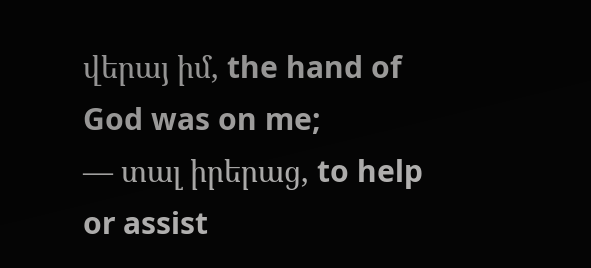վերայ իմ, the hand of God was on me;
— տալ իրերաց, to help or assist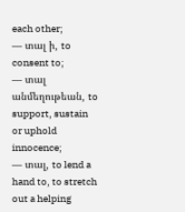each other;
— տալ ի, to consent to;
— տալ անմեղութեան, to support, sustain or uphold innocence;
— տալ, to lend a hand to, to stretch out a helping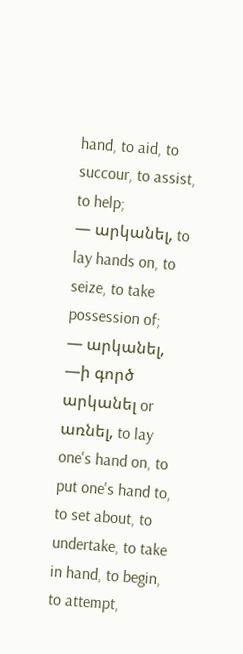hand, to aid, to succour, to assist, to help;
— արկանել, to lay hands on, to seize, to take possession of;
— արկանել, —ի գործ արկանել or առնել, to lay one's hand on, to put one's hand to, to set about, to undertake, to take in hand, to begin, to attempt,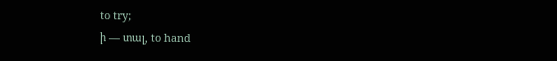to try;
ի — տալ, to hand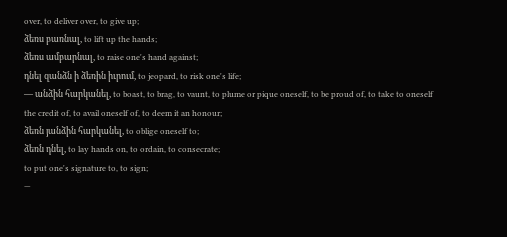over, to deliver over, to give up;
ձեռս բառնալ, to lift up the hands;
ձեռս ամբարնալ, to raise one's hand against;
դնել զանձն ի ձեռին իւրում, to jeopard, to risk one's life;
— անձին հարկանել, to boast, to brag, to vaunt, to plume or pique oneself, to be proud of, to take to oneself the credit of, to avail oneself of, to deem it an honour;
ձեռն յանձին հարկանել, to oblige oneself to;
ձեռն դնել, to lay hands on, to ordain, to consecrate;
to put one's signature to, to sign;
—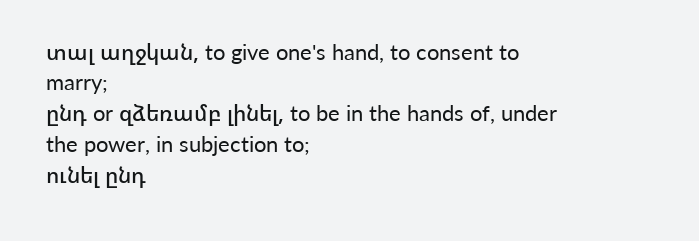տալ աղջկան, to give one's hand, to consent to marry;
ընդ or զձեռամբ լինել, to be in the hands of, under the power, in subjection to;
ունել ընդ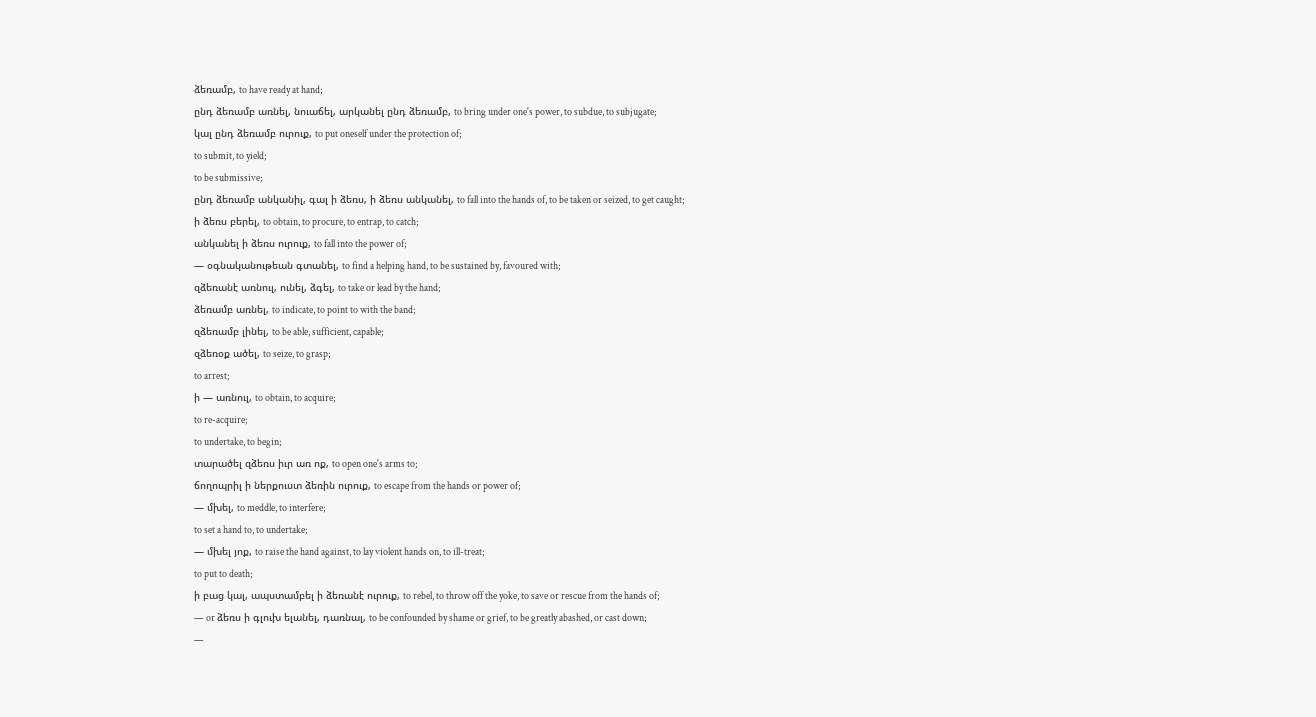ձեռամբ, to have ready at hand;
ընդ ձեռամբ առնել, նուաճել, արկանել ընդ ձեռամբ, to bring under one's power, to subdue, to subjugate;
կալ ընդ ձեռամբ ուրուք, to put oneself under the protection of;
to submit, to yield;
to be submissive;
ընդ ձեռամբ անկանիլ, գալ ի ձեռս, ի ձեռս անկանել, to fall into the hands of, to be taken or seized, to get caught;
ի ձեռս բերել, to obtain, to procure, to entrap, to catch;
անկանել ի ձեռս ուրուք, to fall into the power of;
— օգնականութեան գտանել, to find a helping hand, to be sustained by, favoured with;
զձեռանէ առնուլ, ունել, ձգել, to take or lead by the hand;
ձեռամբ առնել, to indicate, to point to with the band;
զձեռամբ լինել, to be able, sufficient, capable;
զձեռօք ածել, to seize, to grasp;
to arrest;
ի — առնուլ, to obtain, to acquire;
to re-acquire;
to undertake, to begin;
տարածել զձեռս իւր առ ոք, to open one's arms to;
ճողոպրիլ ի ներքուստ ձեռին ուրուք, to escape from the hands or power of;
— մխել, to meddle, to interfere;
to set a hand to, to undertake;
— մխել յոք, to raise the hand against, to lay violent hands on, to ill-treat;
to put to death;
ի բաց կալ, ապստամբել ի ձեռանէ ուրուք, to rebel, to throw off the yoke, to save or rescue from the hands of;
— or ձեռս ի գլուխ ելանել, դառնալ, to be confounded by shame or grief, to be greatly abashed, or cast down;
—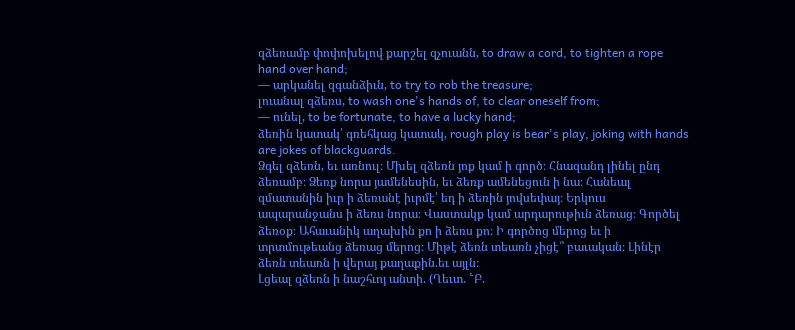զձեռամբ փոփոխելով քարշել զչուանն, to draw a cord, to tighten a rope hand over hand;
— արկանել զգանձիւն, to try to rob the treasure;
լուանալ զձեռս, to wash one's hands of, to clear oneself from;
— ունել, to be fortunate, to have a lucky hand;
ձեռին կատակ՝ գռեհկաց կատակ, rough play is bear's play, joking with hands are jokes of blackguards.
Ձգել զձեռն, եւ առնուլ։ Մխել զձեռն յոք կամ ի գործ։ Հնազանդ լինել ընդ ձեռամբ։ Ձեռք նորա յամենեսին, եւ ձեռք ամենեցուն ի նա։ Հանեալ զմատանին իւր ի ձեռանէ իւրմէ՝ եդ ի ձեռին յովսեփայ։ Երկուս ապարանջանս ի ձեռս նորա։ Վաստակք կամ արդարութիւն ձեռաց։ Գործել ձեռօք։ Ահաւանիկ աղախին քո ի ձեռս քո։ Ի գործոց մերոց եւ ի տրտմութեանց ձեռաց մերոց։ Միթէ ձեռն տեառն չիցէ՞ բաւական։ Լինէր ձեռն տեառն ի վերայ քաղաքին.եւ այլն։
Լցեալ զձեռն ի նաշհւոյ անտի. (Ղեւտ. ՟Բ.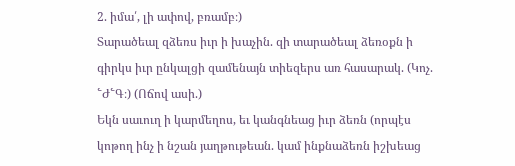2. իմա՛, լի ափով, բռամբ։)
Տարածեալ զձեռս իւր ի խաչին. զի տարածեալ ձեռօքն ի գիրկս իւր ընկալցի զամենայն տիեզերս առ հասարակ. (Կոչ. ՟Ժ՟Գ։) (Ոճով ասի.)
Եկն սաւուղ ի կարմեղոս, եւ կանգնեաց իւր ձեռն (որպէս կոթող ինչ ի նշան յաղթութեան. կամ ինքնաձեռն իշխեաց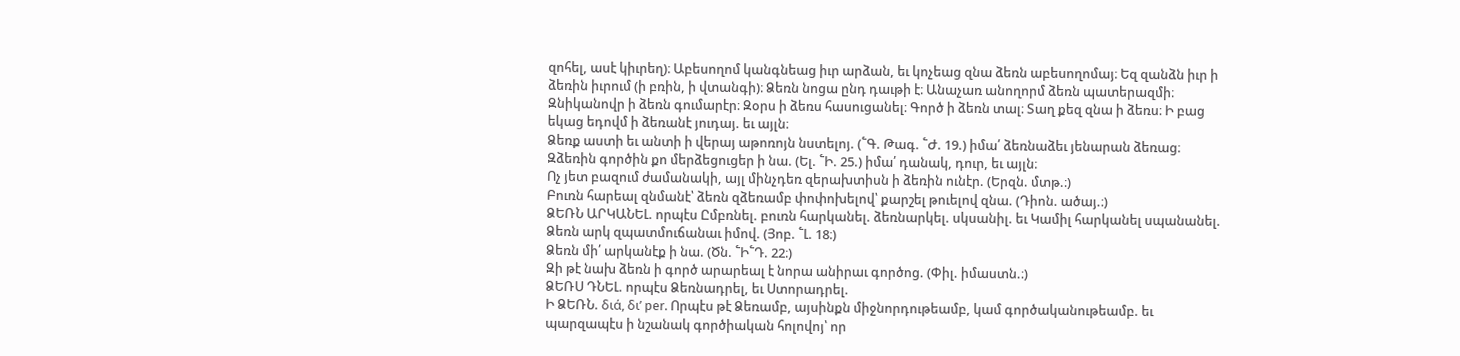զոհել, ասէ կիւրեղ)։ Աբեսողոմ կանգնեաց իւր արձան, եւ կոչեաց զնա ձեռն աբեսողոմայ։ Եզ զանձն իւր ի ձեռին իւրում (ի բռին, ի վտանգի)։ Ձեռն նոցա ընդ դաւթի է։ Անաչառ անողորմ ձեռն պատերազմի։ Զնիկանովր ի ձեռն գումարէր։ Զօրս ի ձեռս հասուցանել։ Գործ ի ձեռն տալ։ Տաղ քեզ զնա ի ձեռս։ Ի բաց եկաց եդովմ ի ձեռանէ յուդայ. եւ այլն։
Ձեռք աստի եւ անտի ի վերայ աթոռոյն նստելոյ. (՟Գ. Թագ. ՟Ժ. 19.) իմա՛ ձեռնաձեւ յենարան ձեռաց։
Զձեռին գործին քո մերձեցուցեր ի նա. (Ել. ՟Ի. 25.) իմա՛ դանակ, դուր, եւ այլն։
Ոչ յետ բազում ժամանակի, այլ մինչդեռ զերախտիսն ի ձեռին ունէր. (Երզն. մտթ.։)
Բուռն հարեալ զնմանէ՝ ձեռն զձեռամբ փոփոխելով՝ քարշել թուելով զնա. (Դիոն. ածայ.։)
ՁԵՌՆ ԱՐԿԱՆԵԼ. որպէս Ըմբռնել. բուռն հարկանել. ձեռնարկել. սկսանիլ. եւ Կամիլ հարկանել սպանանել.
Ձեռն արկ զպատմուճանաւ իմով. (Յոբ. ՟Լ. 18։)
Ձեռն մի՛ արկանէք ի նա. (Ծն. ՟Ի՟Դ. 22։)
Զի թէ նախ ձեռն ի գործ արարեալ է նորա անիրաւ գործոց. (Փիլ. իմաստն.։)
ՁԵՌՍ ԴՆԵԼ. որպէս Ձեռնադրել, եւ Ստորադրել.
Ի ՁԵՌՆ. διά, δι’ per. Որպէս թէ Ձեռամբ, այսինքն միջնորդութեամբ, կամ գործականութեամբ. եւ պարզապէս ի նշանակ գործիական հոլովոյ՝ որ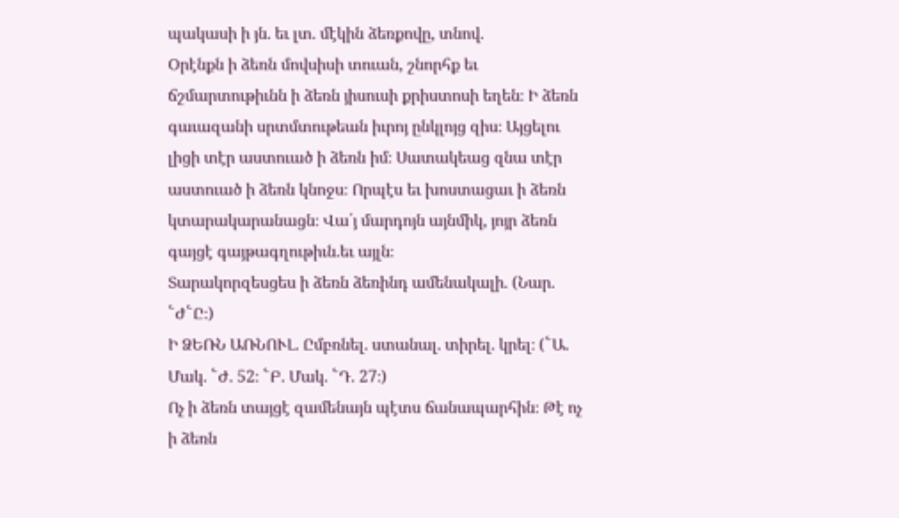պակասի ի յն. եւ լտ. մէկին ձեռքովը, տնով.
Օրէնքն ի ձեռն մովսիսի տուան, շնորհք եւ ճշմարտութիւնն ի ձեռն յիսուսի քրիստոսի եղեն։ Ի ձեռն գաւազանի սրտմտութեան իւրոյ ընկլոյց զիս։ Այցելու լիցի տէր աստուած ի ձեռն իմ։ Սատակեաց զնա տէր աստուած ի ձեռն կնոջս։ Որպէս եւ խոստացաւ ի ձեռն կտարակարանացն։ Վա՛յ մարդոյն այնմիկ, յոյր ձեռն գայցէ գայթագղութիւն.եւ այլն։
Տարակորզեսցես ի ձեռն ձեռինդ ամենակալի. (Նար. ՟Ժ՟Ը։)
Ի ՁԵՌՆ ԱՌՆՈՒԼ. Ըմբռնել. ստանալ. տիրել. կրել։ (՟Ա. Մակ. ՟Ժ. 52։ ՟Բ. Մակ. ՟Դ. 27։)
Ոչ ի ձեռն տայցէ զամենայն պէտս ճանապարհին։ Թէ ոչ ի ձեռն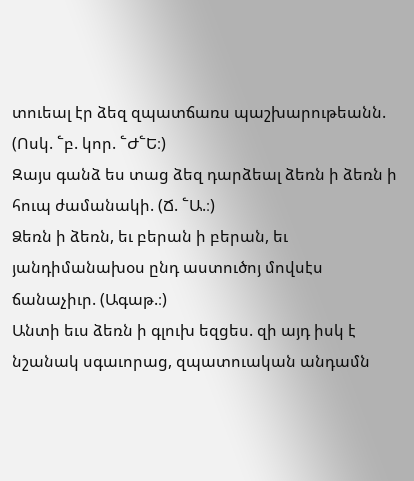տուեալ էր ձեզ զպատճառս պաշխարութեանն. (Ոսկ. ՟բ. կոր. ՟Ժ՟Ե։)
Զայս գանձ ես տաց ձեզ դարձեալ ձեռն ի ձեռն ի հուպ ժամանակի. (Ճ. ՟Ա.։)
Ձեռն ի ձեռն, եւ բերան ի բերան, եւ յանդիմանախօս ընդ աստուծոյ մովսէս ճանաչիւր. (Ագաթ.։)
Անտի եւս ձեռն ի գլուխ եզցես. զի այդ իսկ է նշանակ սգաւորաց, զպատուական անդամն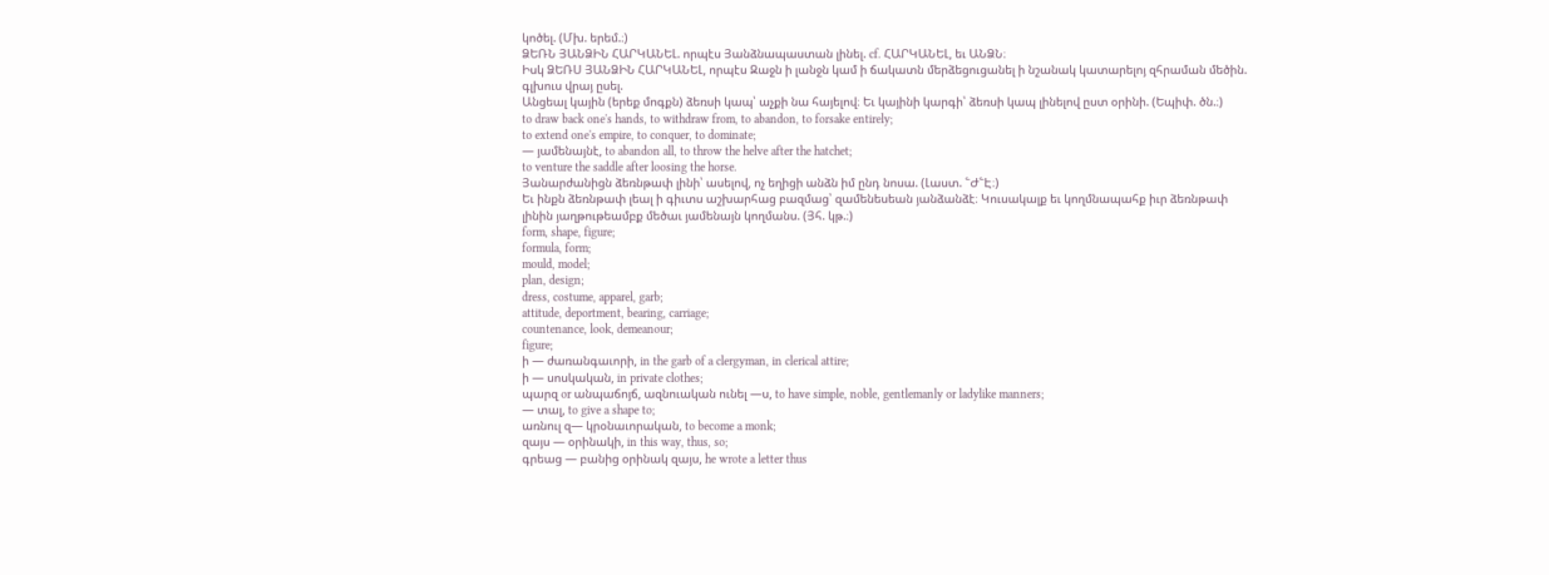կոծել. (Մխ. երեմ.։)
ՁԵՌՆ ՅԱՆՁԻՆ ՀԱՐԿԱՆԵԼ. որպէս Յանձնապաստան լինել. cf. ՀԱՐԿԱՆԵԼ, եւ ԱՆՁՆ։
Իսկ ՁԵՌՍ ՅԱՆՁԻՆ ՀԱՐԿԱՆԵԼ, որպէս Զաջն ի լանջն կամ ի ճակատն մերձեցուցանել ի նշանակ կատարելոյ զհրաման մեծին. գլխուս վրայ ըսել.
Անցեալ կային (երեք մոգքն) ձեռսի կապ՝ աչքի նա հայելով։ Եւ կայինի կարգի՝ ձեռսի կապ լինելով ըստ օրինի. (Եպիփ. ծն.։)
to draw back one's hands, to withdraw from, to abandon, to forsake entirely;
to extend one's empire, to conquer, to dominate;
— յամենայնէ, to abandon all, to throw the helve after the hatchet;
to venture the saddle after loosing the horse.
Յանարժանիցն ձեռնթափ լինի՝ ասելով, ոչ եղիցի անձն իմ ընդ նոսա. (Լաստ. ՟Ժ՟Է։)
Եւ ինքն ձեռնթափ լեալ ի գիւտս աշխարհաց բազմաց՝ զամենեսեան յանձանձէ։ Կուսակալք եւ կողմնապահք իւր ձեռնթափ լինին յաղթութեամբք մեծաւ յամենայն կողմանս. (Յհ. կթ.։)
form, shape, figure;
formula, form;
mould, model;
plan, design;
dress, costume, apparel, garb;
attitude, deportment, bearing, carriage;
countenance, look, demeanour;
figure;
ի — ժառանգաւորի, in the garb of a clergyman, in clerical attire;
ի — սոսկական, in private clothes;
պարզ or անպաճոյճ, ազնուական ունել —ս, to have simple, noble, gentlemanly or ladylike manners;
— տալ, to give a shape to;
առնուլ զ— կրօնաւորական, to become a monk;
զայս — օրինակի, in this way, thus, so;
գրեաց — բանից օրինակ զայս, he wrote a letter thus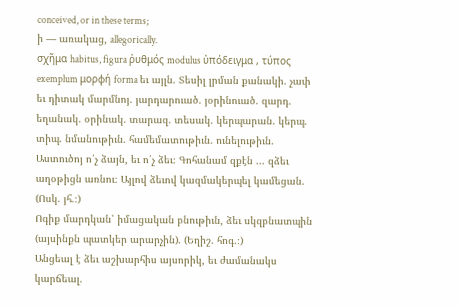conceived, or in these terms;
ի — առակաց, allegorically.
σχῆμα habitus, figura ῤυθμός modulus ὐπόδειγμα , τύπος exemplum μορφή forma եւ այլն. Տեսիլ լրման քանակի. չափ եւ դիտակ մարմնոյ. յարդարուած. յօրինուած. զարդ. եղանակ. օրինակ. տարազ. տեսակ. կերպարան. կերպ. տիպ. նմանութիւն. համեմատութիւն. ունելութիւն.
Աստուծոյ ո՛չ ձայն, եւ ո՛չ ձեւ։ Գոհանամ զքէն ... զձեւ աղօթիցն առնու։ Այլով ձեւով կազմակերպել կամեցան. (Ոսկ. յհ.։)
Ոգիք մարդկան՝ իմացական բնութիւն, ձեւ սկզբնատպին (այսինքն պատկեր արարչին). (Եղիշ. հոգ.։)
Անցեալ է ձեւ աշխարհիս այսորիկ, եւ ժամանակս կարճեալ.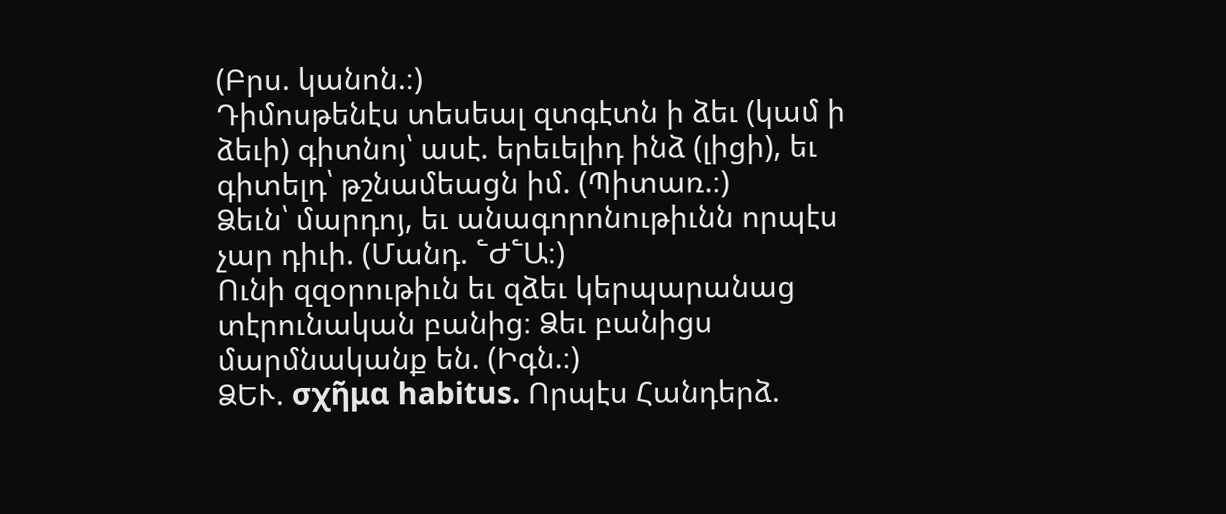(Բրս. կանոն.։)
Դիմոսթենէս տեսեալ զտգէտն ի ձեւ (կամ ի ձեւի) գիտնոյ՝ ասէ. երեւելիդ ինձ (լիցի), եւ գիտելդ՝ թշնամեացն իմ. (Պիտառ.։)
Ձեւն՝ մարդոյ, եւ անագորոնութիւնն որպէս չար դիւի. (Մանդ. ՟Ժ՟Ա։)
Ունի զզօրութիւն եւ զձեւ կերպարանաց տէրունական բանից։ Ձեւ բանիցս մարմնականք են. (Իգն.։)
ՁԵՒ. σχῆμα habitus. Որպէս Հանդերձ.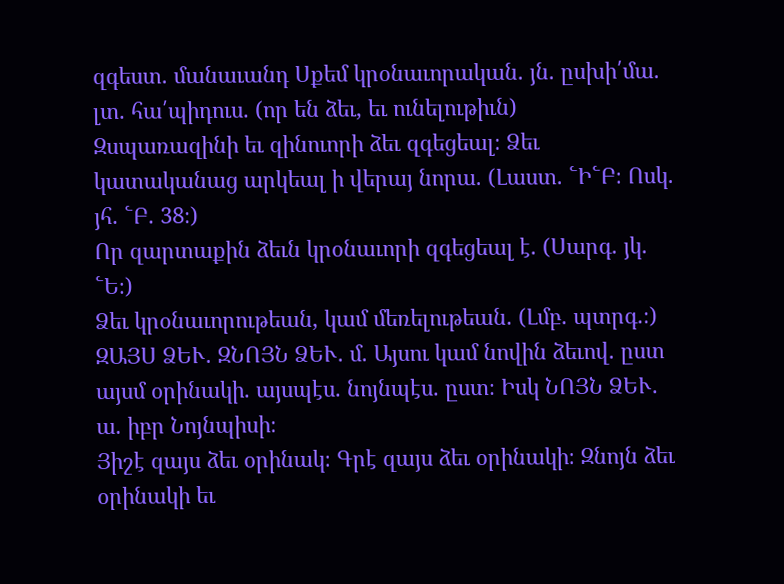զգեստ. մանաւանդ Սքեմ կրօնաւորական. յն. ըսխի՛մա. լտ. հա՛պիդուս. (որ են ձեւ, եւ ունելութիւն)
Զսպառազինի եւ զինուորի ձեւ զգեցեալ։ Ձեւ կատականաց արկեալ ի վերայ նորա. (Լաստ. ՟Ի՟Բ։ Ոսկ. յհ. ՟Բ. 38։)
Որ զարտաքին ձեւն կրօնաւորի զգեցեալ է. (Սարգ. յկ. ՟Ե։)
Ձեւ կրօնաւորութեան, կամ մեռելութեան. (Լմբ. պտրգ.։)
ԶԱՅՍ ՁԵՒ. ԶՆՈՅՆ ՁԵՒ. մ. Այսու կամ նովին ձեւով. ըստ այսմ օրինակի. այսպէս. նոյնպէս. ըստ։ Իսկ ՆՈՅՆ ՁԵՒ. ա. իբր Նոյնպիսի։
Յիշէ զայս ձեւ օրինակ։ Գրէ զայս ձեւ օրինակի։ Զնոյն ձեւ օրինակի եւ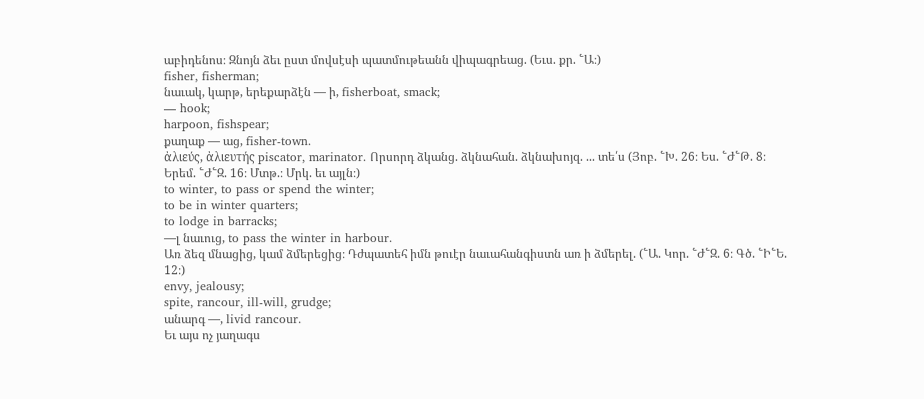աբիդենոս։ Զնոյն ձեւ ըստ մովսէսի պատմութեանն վիպագրեաց. (Եւս. քր. ՟Ա։)
fisher, fisherman;
նաւակ, կարթ, երեքարձէն — ի, fisherboat, smack;
— hook;
harpoon, fishspear;
քաղաք — աց, fisher-town.
ἀλιεύς, ἀλιευτής piscator, marinator. Որսորդ ձկանց. ձկնահան. ձկնախոյզ. ... տե՛ս (Յոբ. ՟Խ. 26։ Ես. ՟Ժ՟Թ. 8։ Երեմ. ՟Ժ՟Զ. 16։ Մտթ.։ Մրկ. եւ այլն։)
to winter, to pass or spend the winter;
to be in winter quarters;
to lodge in barracks;
—լ նաւուց, to pass the winter in harbour.
Առ ձեզ մնացից, կամ ձմերեցից։ Դժպատեհ իմն թուէր նաւահանգիստն առ ի ձմերել. (՟Ա. Կոր. ՟Ժ՟Զ. 6։ Գծ. ՟Ի՟Ե. 12։)
envy, jealousy;
spite, rancour, ill-will, grudge;
անարգ —, livid rancour.
Եւ այս ոչ յաղագս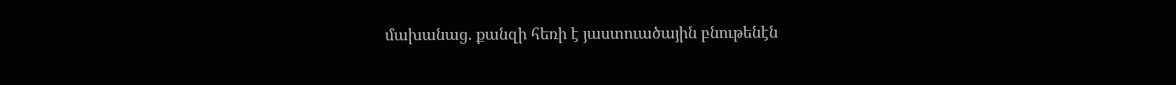մախանաց. քանզի հեռի է յաստուածային բնութենէն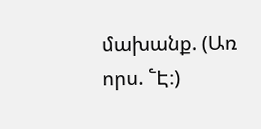մախանք. (Առ որս. ՟Է։)